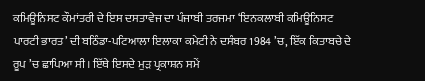ਕਮਿਊਨਿਸਟ ਕੌਮਾਂਤਰੀ ਦੇ ਇਸ ਦਸਤਾਵੇਜ ਦਾ ਪੰਜਾਬੀ ਤਰਜਮਾ ‘ਇਨਕਲਾਬੀ ਕਮਿਊਨਿਸਟ ਪਾਰਟੀ ਭਾਰਤ’ ਦੀ ਬਠਿੰਡਾ-ਪਟਿਆਲਾ ਇਲਾਕਾ ਕਮੇਟੀ ਨੇ ਦਸੰਬਰ 1984 ’ਚ, ਇੱਕ ਕਿਤਾਬਚੇ ਦੇ ਰੂਪ ’ਚ ਛਾਪਿਆ ਸੀ। ਇੱਥੇ ਇਸਦੇ ਮੁੜ ਪ੍ਰਕਾਸ਼ਨ ਸਮੇਂ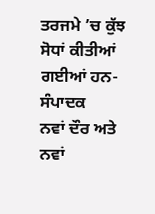ਤਰਜਮੇ ’ਚ ਕੁੱਝ ਸੋਧਾਂ ਕੀਤੀਆਂ ਗਈਆਂ ਹਨ- ਸੰਪਾਦਕ
ਨਵਾਂ ਦੌਰ ਅਤੇ ਨਵਾਂ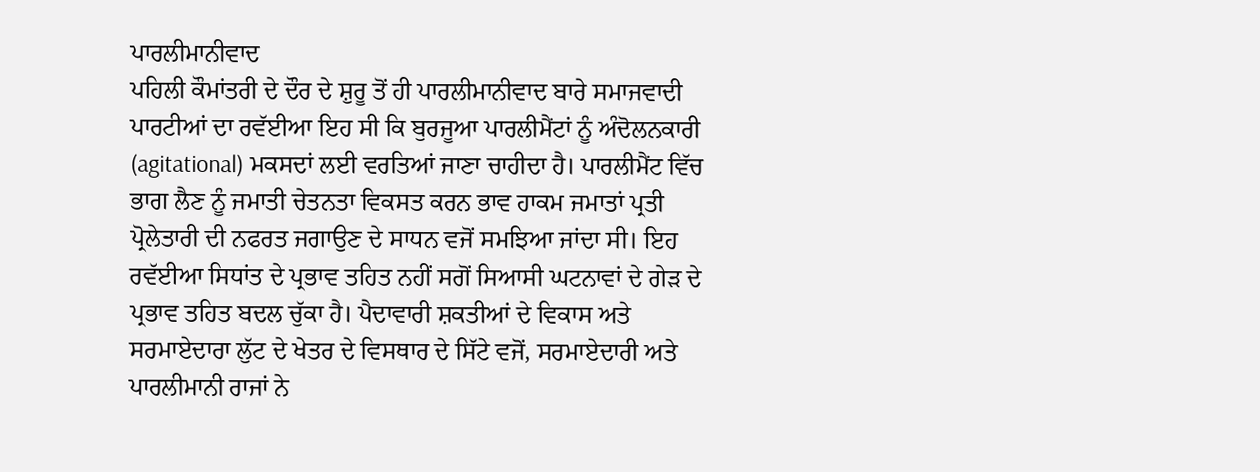ਪਾਰਲੀਮਾਨੀਵਾਦ
ਪਹਿਲੀ ਕੌਮਾਂਤਰੀ ਦੇ ਦੌਰ ਦੇ ਸ਼ੁਰੂ ਤੋਂ ਹੀ ਪਾਰਲੀਮਾਨੀਵਾਦ ਬਾਰੇ ਸਮਾਜਵਾਦੀ ਪਾਰਟੀਆਂ ਦਾ ਰਵੱਈਆ ਇਹ ਸੀ ਕਿ ਬੁਰਜੂਆ ਪਾਰਲੀਮੈਂਟਾਂ ਨੂੰ ਅੰਦੋਲਨਕਾਰੀ (agitational) ਮਕਸਦਾਂ ਲਈ ਵਰਤਿਆਂ ਜਾਣਾ ਚਾਹੀਦਾ ਹੈ। ਪਾਰਲੀਮੈਂਟ ਵਿੱਚ ਭਾਗ ਲੈਣ ਨੂੰ ਜਮਾਤੀ ਚੇਤਨਤਾ ਵਿਕਸਤ ਕਰਨ ਭਾਵ ਹਾਕਮ ਜਮਾਤਾਂ ਪ੍ਰਤੀ ਪ੍ਰੋਲੇਤਾਰੀ ਦੀ ਨਫਰਤ ਜਗਾਉਣ ਦੇ ਸਾਧਨ ਵਜੋਂ ਸਮਝਿਆ ਜਾਂਦਾ ਸੀ। ਇਹ ਰਵੱਈਆ ਸਿਧਾਂਤ ਦੇ ਪ੍ਰਭਾਵ ਤਹਿਤ ਨਹੀਂ ਸਗੋਂ ਸਿਆਸੀ ਘਟਨਾਵਾਂ ਦੇ ਗੇੜ ਦੇ ਪ੍ਰਭਾਵ ਤਹਿਤ ਬਦਲ ਚੁੱਕਾ ਹੈ। ਪੈਦਾਵਾਰੀ ਸ਼ਕਤੀਆਂ ਦੇ ਵਿਕਾਸ ਅਤੇ ਸਰਮਾਏਦਾਰਾ ਲੁੱਟ ਦੇ ਖੇਤਰ ਦੇ ਵਿਸਥਾਰ ਦੇ ਸਿੱਟੇ ਵਜੋਂ, ਸਰਮਾਏਦਾਰੀ ਅਤੇ ਪਾਰਲੀਮਾਨੀ ਰਾਜਾਂ ਨੇ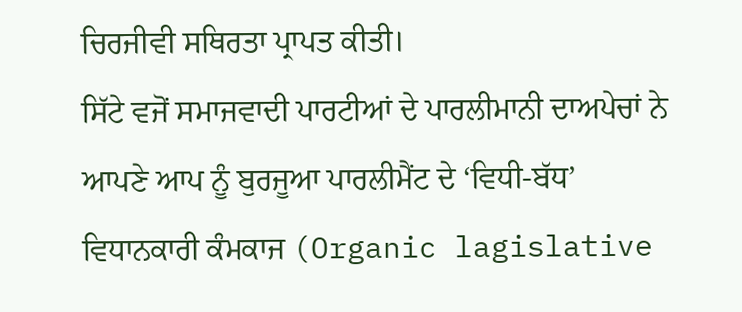ਚਿਰਜੀਵੀ ਸਥਿਰਤਾ ਪ੍ਰਾਪਤ ਕੀਤੀ।
ਸਿੱਟੇ ਵਜੋਂ ਸਮਾਜਵਾਦੀ ਪਾਰਟੀਆਂ ਦੇ ਪਾਰਲੀਮਾਨੀ ਦਾਅਪੇਚਾਂ ਨੇ ਆਪਣੇ ਆਪ ਨੂੰ ਬੁਰਜੂਆ ਪਾਰਲੀਮੈਂਟ ਦੇ ‘ਵਿਧੀ-ਬੱਧ’ ਵਿਧਾਨਕਾਰੀ ਕੰਮਕਾਜ (Organic lagislative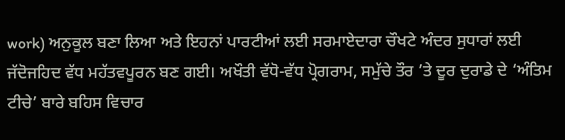work) ਅਨੁਕੂਲ ਬਣਾ ਲਿਆ ਅਤੇ ਇਹਨਾਂ ਪਾਰਟੀਆਂ ਲਈ ਸਰਮਾਏਦਾਰਾ ਚੌਖਟੇ ਅੰਦਰ ਸੁਧਾਰਾਂ ਲਈ ਜੱਦੋਜਹਿਦ ਵੱਧ ਮਹੱਤਵਪੂਰਨ ਬਣ ਗਈ। ਅਖੌਤੀ ਵੱਧੋ-ਵੱਧ ਪ੍ਰੋਗਰਾਮ, ਸਮੁੱਚੇ ਤੌਰ ’ਤੇ ਦੂਰ ਦੁਰਾਡੇ ਦੇ ‘ਅੰਤਿਮ ਟੀਚੇ’ ਬਾਰੇ ਬਹਿਸ ਵਿਚਾਰ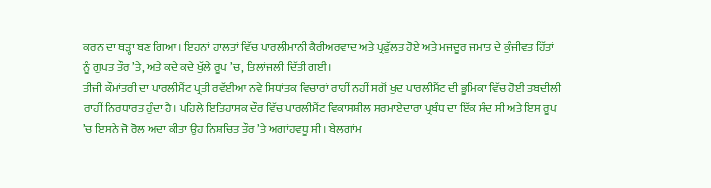ਕਰਨ ਦਾ ਥੜ੍ਹਾ ਬਣ ਗਿਆ। ਇਹਨਾਂ ਹਾਲਤਾਂ ਵਿੱਚ ਪਾਰਲੀਮਾਨੀ ਕੈਰੀਅਰਵਾਦ ਅਤੇ ਪ੍ਰਫੁੱਲਤ ਹੋਏ ਅਤੇ ਮਜਦੂਰ ਜਮਾਤ ਦੇ ਕੁੰਜੀਵਤ ਹਿੱਤਾਂ ਨੂੰ ਗੁਪਤ ਤੌਰ ’ਤੇ, ਅਤੇ ਕਦੇ ਕਦੇ ਖੁੱਲੇ ਰੂਪ ’ਚ, ਤਿਲਾਂਜਲੀ ਦਿੱਤੀ ਗਈ।
ਤੀਜੀ ਕੌਮਾਂਤਰੀ ਦਾ ਪਾਰਲੀਮੈਂਟ ਪ੍ਰਤੀ ਰਵੱਈਆ ਨਵੇ ਸਿਧਾਂਤਕ ਵਿਚਾਰਾਂ ਰਾਹੀਂ ਨਹੀਂ ਸਗੋਂ ਖੁਦ ਪਾਰਲੀਮੈਂਟ ਦੀ ਭੂਮਿਕਾ ਵਿੱਚ ਹੋਈ ਤਬਦੀਲੀ ਰਾਹੀਂ ਨਿਰਧਾਰਤ ਹੁੰਦਾ ਹੈ। ਪਹਿਲੇ ਇਤਿਹਾਸਕ ਦੌਰ ਵਿੱਚ ਪਾਰਲੀਮੈਂਟ ਵਿਕਾਸਸ਼ੀਲ ਸਰਮਾਏਦਾਰਾ ਪ੍ਰਬੰਧ ਦਾ ਇੱਕ ਸੰਦ ਸੀ ਅਤੇ ਇਸ ਰੂਪ ’ਚ ਇਸਨੇ ਜੋ ਰੋਲ ਅਦਾ ਕੀਤਾ ਉਹ ਨਿਸ਼ਚਿਤ ਤੌਰ ’ਤੇ ਅਗਾਂਹਵਧੂ ਸੀ। ਬੇਲਗਾਂਮ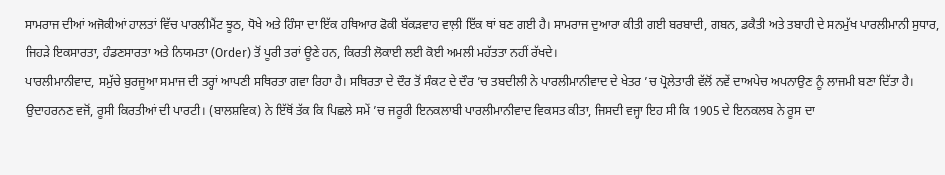ਸਾਮਰਾਜ ਦੀਆਂ ਅਜੋਕੀਆਂ ਹਾਲਤਾਂ ਵਿੱਚ ਪਾਰਲੀਮੈਂਟ ਝੂਠ, ਧੋਖੇ ਅਤੇ ਹਿੰਸਾ ਦਾ ਇੱਕ ਹਥਿਆਰ ਫੋਕੀ ਬੱਕੜਵਾਹ ਵਾਲ਼ੀ ਇੱਕ ਥਾਂ ਬਣ ਗਈ ਹੈ। ਸਾਮਰਾਜ ਦੁਆਰਾ ਕੀਤੀ ਗਈ ਬਰਬਾਦੀ, ਗਬਨ, ਡਕੈਤੀ ਅਤੇ ਤਬਾਹੀ ਦੇ ਸਨਮੁੱਖ ਪਾਰਲੀਮਾਨੀ ਸੁਧਾਰ, ਜਿਹੜੇ ਇਕਸਾਰਤਾ, ਹੰਡਣਸਾਰਤਾ ਅਤੇ ਨਿਯਮਤਾ (Order) ਤੋਂ ਪੂਰੀ ਤਰਾਂ ਊਣੇ ਹਨ, ਕਿਰਤੀ ਲੋਕਾਈ ਲਈ ਕੋਈ ਅਮਲੀ ਮਹੱਤਤਾ ਨਹੀਂ ਰੱਖਦੇ।
ਪਾਰਲੀਮਾਨੀਵਾਦ, ਸਮੁੱਚੇ ਬੁਰਜੂਆ ਸਮਾਜ ਦੀ ਤਰ੍ਹਾਂ ਆਪਣੀ ਸਥਿਰਤਾ ਗਵਾ ਰਿਹਾ ਹੈ। ਸਥਿਰਤਾ ਦੇ ਦੌਰ ਤੋਂ ਸੰਕਟ ਦੇ ਦੌਰ ’ਚ ਤਬਦੀਲੀ ਨੇ ਪਾਰਲੀਮਾਨੀਵਾਦ ਦੇ ਖੇਤਰ ’ਚ ਪ੍ਰੋਲੇਤਾਰੀ ਵੱਲੋਂ ਨਵੇਂ ਦਾਅਪੇਚ ਅਪਨਾਉਣ ਨੂੰ ਲਾਜਮੀ ਬਣਾ ਦਿੱਤਾ ਹੈ। ਉਦਾਹਰਨਣ ਵਜੋਂ, ਰੂਸੀ ਕਿਰਤੀਆਂ ਦੀ ਪਾਰਟੀ। (ਬਾਲਸ਼ਵਿਕ) ਨੇ ਇੱਥੋਂ ਤੱਕ ਕਿ ਪਿਛਲੇ ਸਮੇਂ ’ਚ ਜਰੂਰੀ ਇਨਕਲਾਬੀ ਪਾਰਲੀਮਾਨੀਵਾਦ ਵਿਕਸਤ ਕੀਤਾ, ਜਿਸਦੀ ਵਜ੍ਹਾ ਇਹ ਸੀ ਕਿ 1905 ਦੇ ਇਨਕਲਬ ਨੇ ਰੂਸ ਦਾ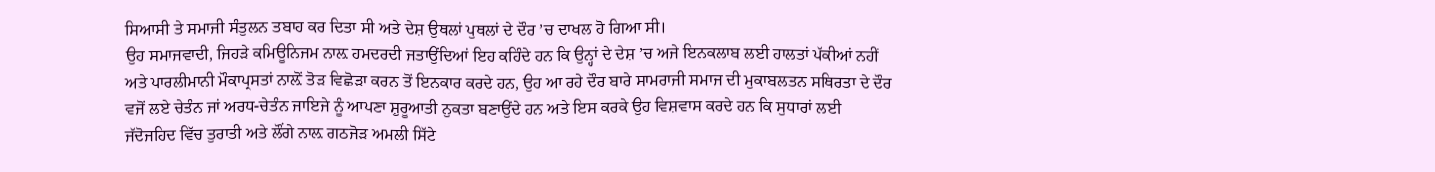ਸਿਆਸੀ ਤੇ ਸਮਾਜੀ ਸੰਤੁਲਨ ਤਬਾਹ ਕਰ ਦਿਤਾ ਸੀ ਅਤੇ ਦੇਸ਼ ਉਥਲਾਂ ਪੁਥਲਾਂ ਦੇ ਦੌਰ ’ਚ ਦਾਖਲ ਹੋ ਗਿਆ ਸੀ।
ਉਹ ਸਮਾਜਵਾਦੀ, ਜਿਹੜੇ ਕਮਿਊਨਿਜਮ ਨਾਲ਼ ਹਮਦਰਦੀ ਜਤਾਉਂਦਿਆਂ ਇਹ ਕਹਿੰਦੇ ਹਨ ਕਿ ਉਨ੍ਹਾਂ ਦੇ ਦੇਸ਼ ’ਚ ਅਜੇ ਇਨਕਲਾਬ ਲਈ ਹਾਲਤਾਂ ਪੱਕੀਆਂ ਨਹੀਂ ਅਤੇ ਪਾਰਲੀਮਾਨੀ ਮੌਕਾਪ੍ਰਸਤਾਂ ਨਾਲ਼ੋਂ ਤੋੜ ਵਿਛੋੜਾ ਕਰਨ ਤੋਂ ਇਨਕਾਰ ਕਰਦੇ ਹਨ, ਉਹ ਆ ਰਹੇ ਦੌਰ ਬਾਰੇ ਸਾਮਰਾਜੀ ਸਮਾਜ ਦੀ ਮੁਕਾਬਲਤਨ ਸਥਿਰਤਾ ਦੇ ਦੌਰ ਵਜੋਂ ਲਏ ਚੇਤੰਨ ਜਾਂ ਅਰਧ-ਚੇਤੰਨ ਜਾਇਜੇ ਨੂੰ ਆਪਣਾ ਸ਼ੁਰੂਆਤੀ ਨੁਕਤਾ ਬਣਾਉਂਦੇ ਹਨ ਅਤੇ ਇਸ ਕਰਕੇ ਉਹ ਵਿਸ਼ਵਾਸ ਕਰਦੇ ਹਨ ਕਿ ਸੁਧਾਰਾਂ ਲਈ ਜੱਦੋਜਹਿਦ ਵਿੱਚ ਤੁਰਾਤੀ ਅਤੇ ਲੌਂਗੇ ਨਾਲ਼ ਗਠਜੋੜ ਅਮਲੀ ਸਿੱਟੇ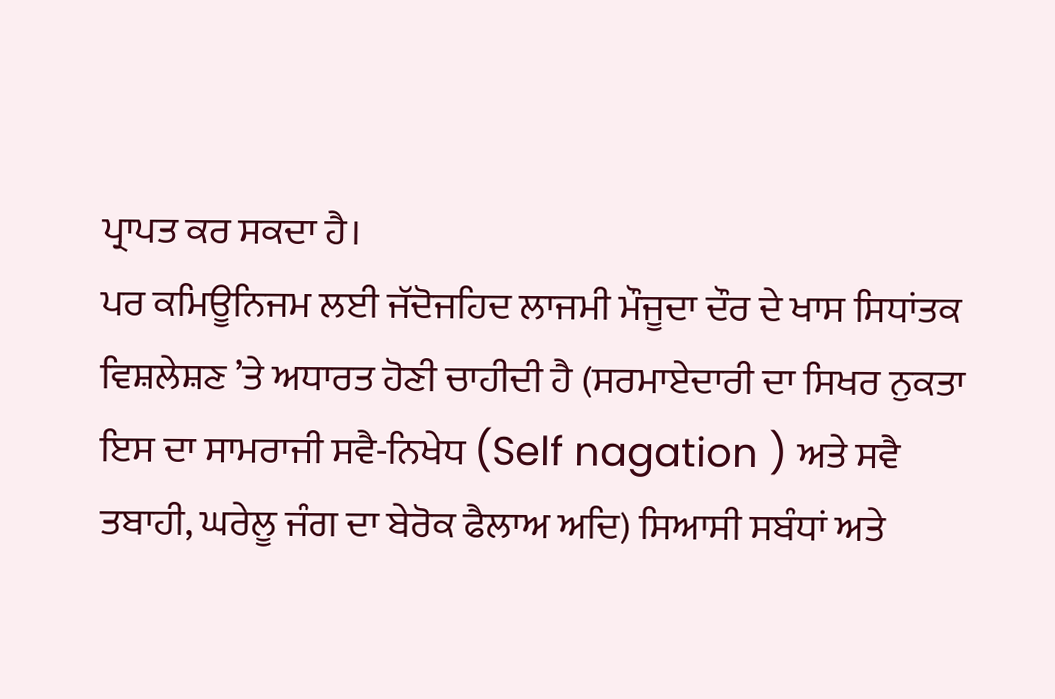ਪ੍ਰਾਪਤ ਕਰ ਸਕਦਾ ਹੈ।
ਪਰ ਕਮਿਊਨਿਜਮ ਲਈ ਜੱਦੋਜਹਿਦ ਲਾਜਮੀ ਮੌਜੂਦਾ ਦੌਰ ਦੇ ਖਾਸ ਸਿਧਾਂਤਕ ਵਿਸ਼ਲੇਸ਼ਣ ’ਤੇ ਅਧਾਰਤ ਹੋਣੀ ਚਾਹੀਦੀ ਹੈ (ਸਰਮਾਏਦਾਰੀ ਦਾ ਸਿਖਰ ਨੁਕਤਾ ਇਸ ਦਾ ਸਾਮਰਾਜੀ ਸਵੈ-ਨਿਖੇਧ (Self nagation ) ਅਤੇ ਸਵੈ ਤਬਾਹੀ, ਘਰੇਲੂ ਜੰਗ ਦਾ ਬੇਰੋਕ ਫੈਲਾਅ ਅਦਿ) ਸਿਆਸੀ ਸਬੰਧਾਂ ਅਤੇ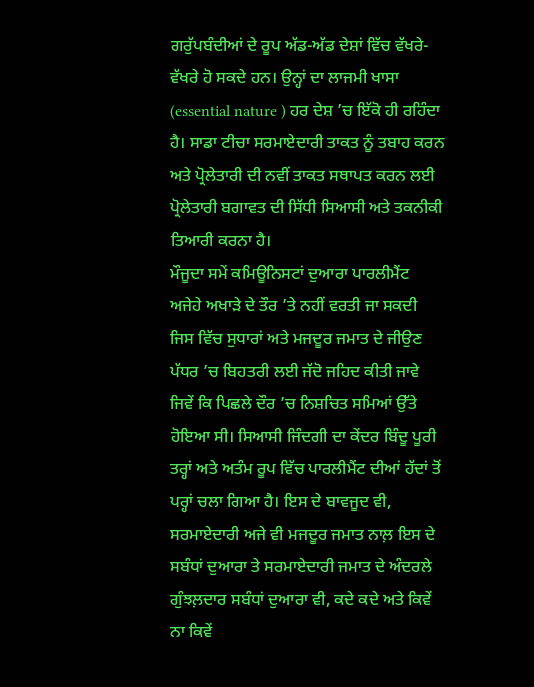ਗਰੁੱਪਬੰਦੀਆਂ ਦੇ ਰੂਪ ਅੱਡ-ਅੱਡ ਦੇਸ਼ਾਂ ਵਿੱਚ ਵੱਖਰੇ-ਵੱਖਰੇ ਹੋ ਸਕਦੇ ਹਨ। ਉਨ੍ਹਾਂ ਦਾ ਲਾਜਮੀ ਖਾਸਾ (essential nature ) ਹਰ ਦੇਸ਼ ’ਚ ਇੱਕੋ ਹੀ ਰਹਿੰਦਾ ਹੈ। ਸਾਡਾ ਟੀਚਾ ਸਰਮਾਏਦਾਰੀ ਤਾਕਤ ਨੂੰ ਤਬਾਹ ਕਰਨ ਅਤੇ ਪ੍ਰੋਲੇਤਾਰੀ ਦੀ ਨਵੀਂ ਤਾਕਤ ਸਥਾਪਤ ਕਰਨ ਲਈ ਪ੍ਰੋਲੇਤਾਰੀ ਬਗਾਵਤ ਦੀ ਸਿੱਧੀ ਸਿਆਸੀ ਅਤੇ ਤਕਨੀਕੀ ਤਿਆਰੀ ਕਰਨਾ ਹੈ।
ਮੌਜੂਦਾ ਸਮੇਂ ਕਮਿਊਨਿਸਟਾਂ ਦੁਆਰਾ ਪਾਰਲੀਮੈਂਟ ਅਜੇਹੇ ਅਖਾੜੇ ਦੇ ਤੌਰ ’ਤੇ ਨਹੀਂ ਵਰਤੀ ਜਾ ਸਕਦੀ ਜਿਸ ਵਿੱਚ ਸੁਧਾਰਾਂ ਅਤੇ ਮਜਦੂਰ ਜਮਾਤ ਦੇ ਜੀਉਣ ਪੱਧਰ ’ਚ ਬਿਹਤਰੀ ਲਈ ਜੱਦੋ ਜਹਿਦ ਕੀਤੀ ਜਾਵੇ ਜਿਵੇਂ ਕਿ ਪਿਛਲੇ ਦੌਰ ’ਚ ਨਿਸ਼ਚਿਤ ਸਮਿਆਂ ਉੱਤੇ ਹੋਇਆ ਸੀ। ਸਿਆਸੀ ਜਿੰਦਗੀ ਦਾ ਕੇਂਦਰ ਬਿੰਦੂ ਪੂਰੀ ਤਰ੍ਹਾਂ ਅਤੇ ਅਤੰਮ ਰੂਪ ਵਿੱਚ ਪਾਰਲੀਮੈਂਟ ਦੀਆਂ ਹੱਦਾਂ ਤੋਂ ਪਰ੍ਹਾਂ ਚਲਾ ਗਿਆ ਹੈ। ਇਸ ਦੇ ਬਾਵਜੂਦ ਵੀ, ਸਰਮਾਏਦਾਰੀ ਅਜੇ ਵੀ ਮਜਦੂਰ ਜਮਾਤ ਨਾਲ਼ ਇਸ ਦੇ ਸਬੰਧਾਂ ਦੁਆਰਾ ਤੇ ਸਰਮਾਏਦਾਰੀ ਜਮਾਤ ਦੇ ਅੰਦਰਲੇ ਗੁੰਝਲ਼ਦਾਰ ਸਬੰਧਾਂ ਦੁਆਰਾ ਵੀ, ਕਦੇ ਕਦੇ ਅਤੇ ਕਿਵੇਂ ਨਾ ਕਿਵੇਂ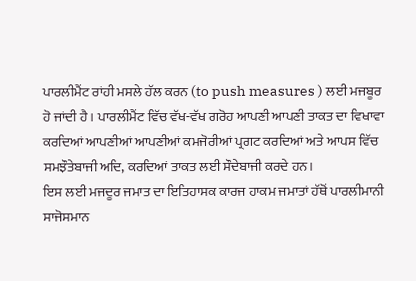ਪਾਰਲੀਮੈਂਟ ਰਾਂਹੀ ਮਸਲੇ ਹੱਲ ਕਰਨ (to push measures ) ਲਈ ਮਜਬੂਰ ਹੋ ਜਾਂਦੀ ਹੈ। ਪਾਰਲੀਮੈਂਟ ਵਿੱਚ ਵੱਖ-ਵੱਖ ਗਰੋਹ ਆਪਣੀ ਆਪਣੀ ਤਾਕਤ ਦਾ ਵਿਖਾਵਾ ਕਰਦਿਆਂ ਆਪਣੀਆਂ ਆਪਣੀਆਂ ਕਮਜੋਰੀਆਂ ਪ੍ਰਗਟ ਕਰਦਿਆਂ ਅਤੇ ਆਪਸ ਵਿੱਚ ਸਮਝੌਤੇਬਾਜੀ ਅਦਿ, ਕਰਦਿਆਂ ਤਾਕਤ ਲਈ ਸੌਦੇਬਾਜੀ ਕਰਦੇ ਹਨ।
ਇਸ ਲਈ ਮਜਦੂਰ ਜਮਾਤ ਦਾ ਇਤਿਹਾਸਕ ਕਾਰਜ ਹਾਕਮ ਜਮਾਤਾਂ ਹੱਥੋਂ ਪਾਰਲੀਮਾਨੀ ਸਾਜੋਸਮਾਨ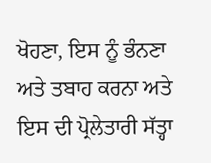ਖੋਹਣਾ, ਇਸ ਨੂੰ ਭੰਨਣਾ ਅਤੇ ਤਬਾਹ ਕਰਨਾ ਅਤੇ ਇਸ ਦੀ ਪ੍ਰੋਲੇਤਾਰੀ ਸੱਤ੍ਹਾ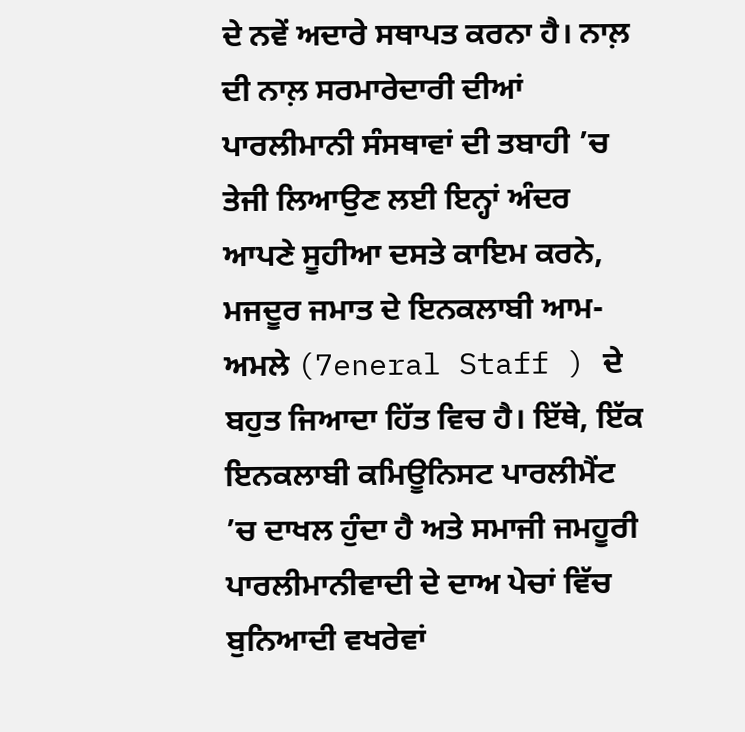ਦੇ ਨਵੇਂ ਅਦਾਰੇ ਸਥਾਪਤ ਕਰਨਾ ਹੈ। ਨਾਲ਼ ਦੀ ਨਾਲ਼ ਸਰਮਾਰੇਦਾਰੀ ਦੀਆਂ ਪਾਰਲੀਮਾਨੀ ਸੰਸਥਾਵਾਂ ਦੀ ਤਬਾਹੀ ’ਚ ਤੇਜੀ ਲਿਆਉਣ ਲਈ ਇਨ੍ਹਾਂ ਅੰਦਰ ਆਪਣੇ ਸੂਹੀਆ ਦਸਤੇ ਕਾਇਮ ਕਰਨੇ, ਮਜਦੂਰ ਜਮਾਤ ਦੇ ਇਨਕਲਾਬੀ ਆਮ-ਅਮਲੇ (7eneral Staff ) ਦੇ ਬਹੁਤ ਜਿਆਦਾ ਹਿੱਤ ਵਿਚ ਹੈ। ਇੱਥੇ, ਇੱਕ ਇਨਕਲਾਬੀ ਕਮਿਊਨਿਸਟ ਪਾਰਲੀਮੈਂਟ ’ਚ ਦਾਖਲ ਹੁੰਦਾ ਹੈ ਅਤੇ ਸਮਾਜੀ ਜਮਹੂਰੀ ਪਾਰਲੀਮਾਨੀਵਾਦੀ ਦੇ ਦਾਅ ਪੇਚਾਂ ਵਿੱਚ ਬੁਨਿਆਦੀ ਵਖਰੇਵਾਂ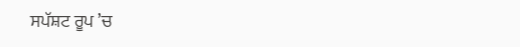ਸਪੱਸ਼ਟ ਰੂਪ ’ਚ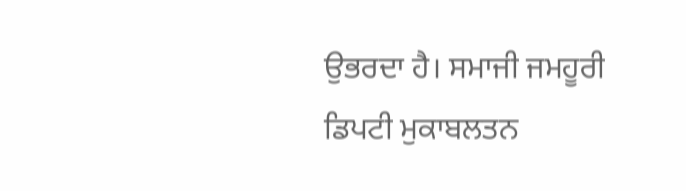ਉਭਰਦਾ ਹੈ। ਸਮਾਜੀ ਜਮਹੂਰੀ ਡਿਪਟੀ ਮੁਕਾਬਲਤਨ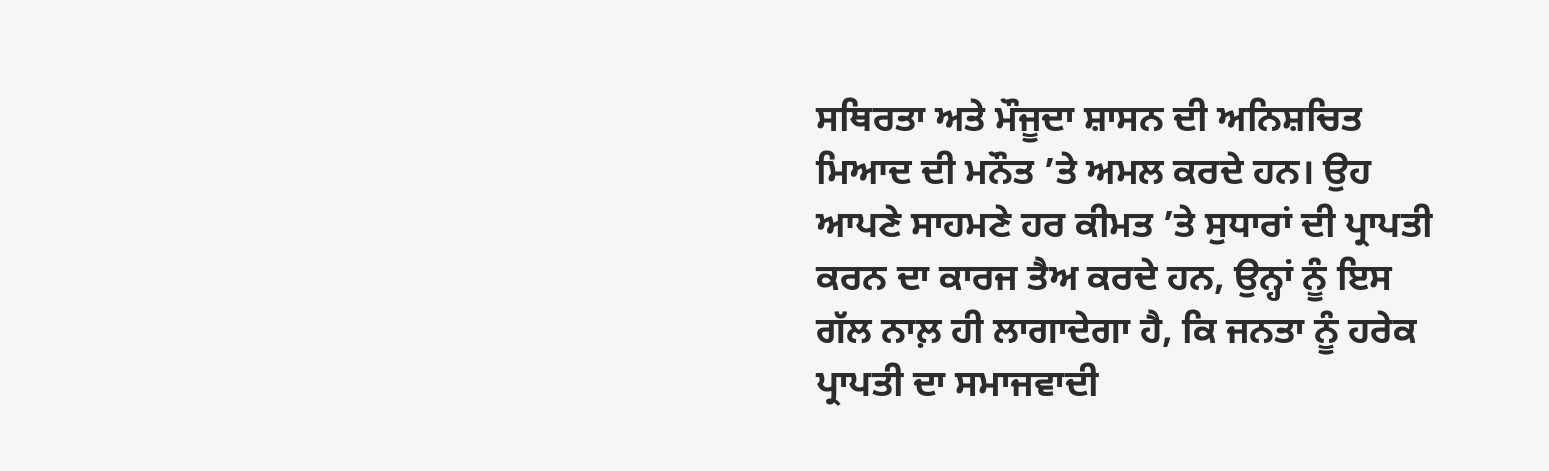ਸਥਿਰਤਾ ਅਤੇ ਮੌਜੂਦਾ ਸ਼ਾਸਨ ਦੀ ਅਨਿਸ਼ਚਿਤ ਮਿਆਦ ਦੀ ਮਨੌਤ ’ਤੇ ਅਮਲ ਕਰਦੇ ਹਨ। ਉਹ ਆਪਣੇ ਸਾਹਮਣੇ ਹਰ ਕੀਮਤ ’ਤੇ ਸੁਧਾਰਾਂ ਦੀ ਪ੍ਰਾਪਤੀ ਕਰਨ ਦਾ ਕਾਰਜ ਤੈਅ ਕਰਦੇ ਹਨ, ਉਨ੍ਹਾਂ ਨੂੰ ਇਸ ਗੱਲ ਨਾਲ਼ ਹੀ ਲਾਗਾਦੇਗਾ ਹੈ, ਕਿ ਜਨਤਾ ਨੂੰ ਹਰੇਕ ਪ੍ਰਾਪਤੀ ਦਾ ਸਮਾਜਵਾਦੀ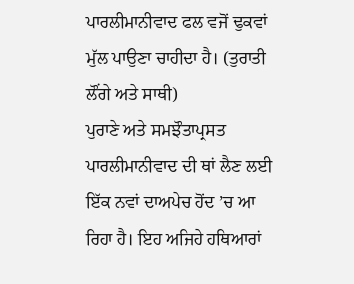ਪਾਰਲੀਮਾਨੀਵਾਦ ਫਲ ਵਜੋਂ ਢੁਕਵਾਂ ਮੁੱਲ ਪਾਉਣਾ ਚਾਹੀਦਾ ਹੈ। (ਤੁਰਾਤੀ ਲੌਂਗੇ ਅਤੇ ਸਾਥੀ)
ਪੁਰਾਣੇ ਅਤੇ ਸਮਝੌਤਾਪ੍ਰਸਤ ਪਾਰਲੀਮਾਨੀਵਾਦ ਦੀ ਥਾਂ ਲੈਣ ਲਈ ਇੱਕ ਨਵਾਂ ਦਾਅਪੇਚ ਹੋਂਦ ’ਚ ਆ ਰਿਹਾ ਹੈ। ਇਹ ਅਜਿਹੇ ਹਥਿਆਰਾਂ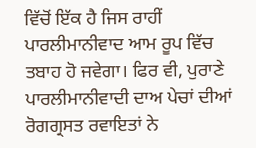ਵਿੱਚੋਂ ਇੱਕ ਹੈ ਜਿਸ ਰਾਹੀਂ ਪਾਰਲੀਮਾਨੀਵਾਦ ਆਮ ਰੂਪ ਵਿੱਚ ਤਬਾਹ ਹੋ ਜਵੇਗਾ। ਫਿਰ ਵੀ, ਪੁਰਾਣੇ ਪਾਰਲੀਮਾਨੀਵਾਦੀ ਦਾਅ ਪੇਚਾਂ ਦੀਆਂ ਰੋਗਗ੍ਰਸਤ ਰਵਾਇਤਾਂ ਨੇ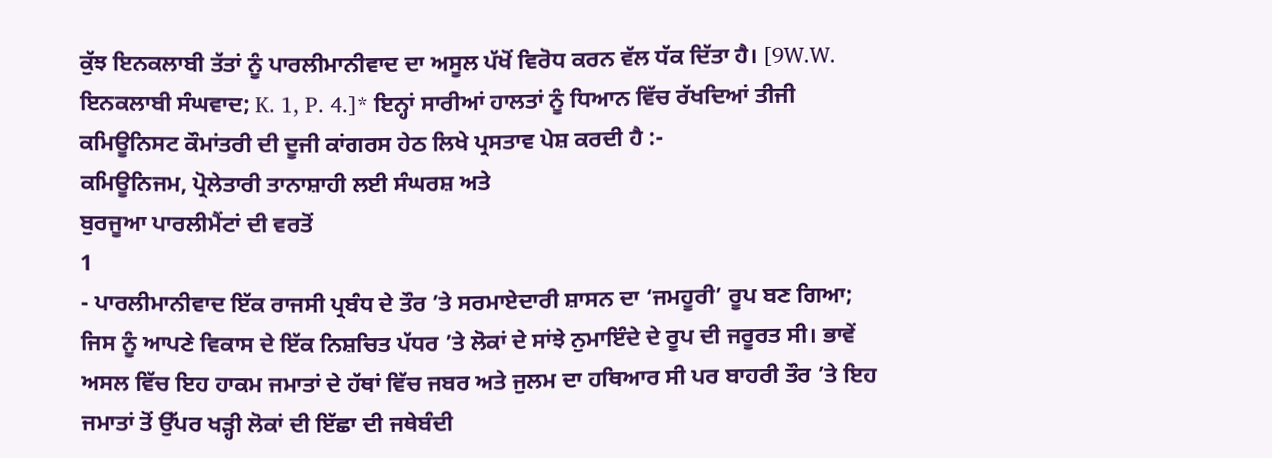ਕੁੱਝ ਇਨਕਲਾਬੀ ਤੱਤਾਂ ਨੂੰ ਪਾਰਲੀਮਾਨੀਵਾਦ ਦਾ ਅਸੂਲ ਪੱਖੋਂ ਵਿਰੋਧ ਕਰਨ ਵੱਲ ਧੱਕ ਦਿੱਤਾ ਹੈ। [9W.W. ਇਨਕਲਾਬੀ ਸੰਘਵਾਦ; K. 1, P. 4.]* ਇਨ੍ਹਾਂ ਸਾਰੀਆਂ ਹਾਲਤਾਂ ਨੂੰ ਧਿਆਨ ਵਿੱਚ ਰੱਖਦਿਆਂ ਤੀਜੀ ਕਮਿਊਨਿਸਟ ਕੌਮਾਂਤਰੀ ਦੀ ਦੂਜੀ ਕਾਂਗਰਸ ਹੇਠ ਲਿਖੇ ਪ੍ਰਸਤਾਵ ਪੇਸ਼ ਕਰਦੀ ਹੈ :-
ਕਮਿਊਨਿਜਮ, ਪ੍ਰੋਲੇਤਾਰੀ ਤਾਨਾਸ਼ਾਹੀ ਲਈ ਸੰਘਰਸ਼ ਅਤੇ
ਬੁਰਜੂਆ ਪਾਰਲੀਮੈਂਟਾਂ ਦੀ ਵਰਤੋਂ
1
- ਪਾਰਲੀਮਾਨੀਵਾਦ ਇੱਕ ਰਾਜਸੀ ਪ੍ਰਬੰਧ ਦੇ ਤੌਰ ’ਤੇ ਸਰਮਾਏਦਾਰੀ ਸ਼ਾਸਨ ਦਾ ‘ਜਮਹੂਰੀ’ ਰੂਪ ਬਣ ਗਿਆ; ਜਿਸ ਨੂੰ ਆਪਣੇ ਵਿਕਾਸ ਦੇ ਇੱਕ ਨਿਸ਼ਚਿਤ ਪੱਧਰ ’ਤੇ ਲੋਕਾਂ ਦੇ ਸਾਂਝੇ ਨੁਮਾਇੰਦੇ ਦੇ ਰੂਪ ਦੀ ਜਰੂਰਤ ਸੀ। ਭਾਵੇਂ ਅਸਲ ਵਿੱਚ ਇਹ ਹਾਕਮ ਜਮਾਤਾਂ ਦੇ ਹੱਥਾਂ ਵਿੱਚ ਜਬਰ ਅਤੇ ਜੁਲਮ ਦਾ ਹਥਿਆਰ ਸੀ ਪਰ ਬਾਹਰੀ ਤੌਰ ’ਤੇ ਇਹ ਜਮਾਤਾਂ ਤੋਂ ਉੱਪਰ ਖੜ੍ਹੀ ਲੋਕਾਂ ਦੀ ਇੱਛਾ ਦੀ ਜਥੇਬੰਦੀ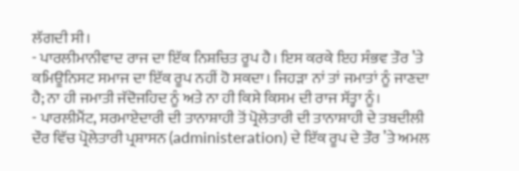ਲੱਗਦੀ ਸੀ।
- ਪਾਰਲੀਮਾਨੀਵਾਦ ਰਾਜ ਦਾ ਇੱਕ ਨਿਸ਼ਚਿਤ ਰੂਪ ਹੈ। ਇਸ ਕਰਕੇ ਇਹ ਸੰਭਵ ਤੌਰ ’ਤੇ ਕਮਿਊਨਿਸਟ ਸਮਾਜ ਦਾ ਇੱਕ ਰੂਪ ਨਹੀਂ ਹੋ ਸਕਦਾ। ਜਿਹੜਾ ਨਾਂ ਤਾਂ ਜਮਾਤਾਂ ਨੂੰ ਜਾਣਦਾ ਹੈ; ਨਾ ਹੀ ਜਮਾਤੀ ਜੱਦੋਜਹਿਦ ਨੂੰ ਅਤੇ ਨਾ ਹੀ ਕਿਸੇ ਕਿਸਮ ਦੀ ਰਾਜ ਸੱਤ੍ਹਾ ਨੂੰ।
- ਪਾਰਲੀਮੈਂਟ, ਸਰਮਾਏਦਾਰੀ ਦੀ ਤਾਨਾਸ਼ਾਹੀ ਤੋਂ ਪ੍ਰੋਲੇਤਾਰੀ ਦੀ ਤਾਨਾਸ਼ਾਹੀ ਦੇ ਤਬਦੀਲੀ ਦੌਰ ਵਿੱਚ ਪ੍ਰੋਲੇਤਾਰੀ ਪ੍ਰਸ਼ਾਸਨ (administeration) ਦੇ ਇੱਕ ਰੂਪ ਦੇ ਤੌਰ ’ਤੇ ਅਮਲ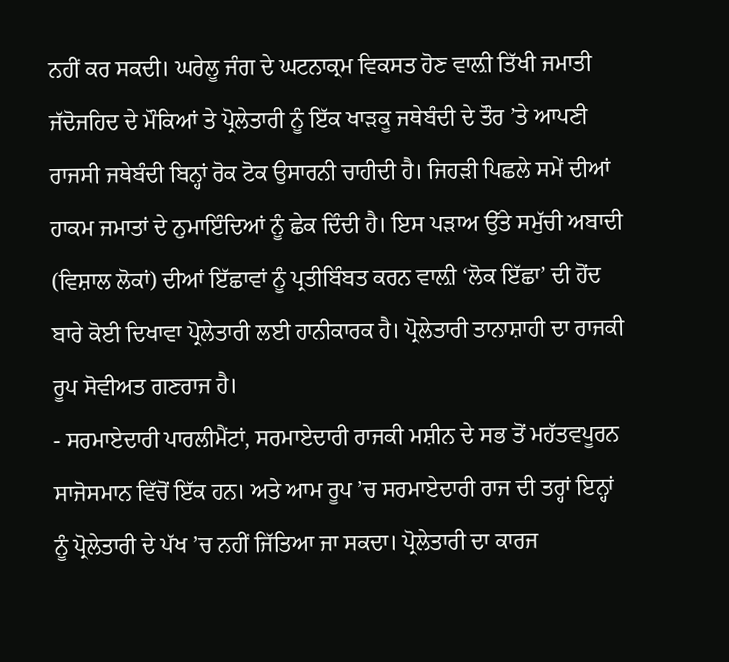ਨਹੀਂ ਕਰ ਸਕਦੀ। ਘਰੇਲੂ ਜੰਗ ਦੇ ਘਟਨਾਕ੍ਰਮ ਵਿਕਸਤ ਹੋਣ ਵਾਲ਼ੀ ਤਿੱਖੀ ਜਮਾਤੀ ਜੱਦੋਜਹਿਦ ਦੇ ਮੌਕਿਆਂ ਤੇ ਪ੍ਰੋਲੇਤਾਰੀ ਨੂੰ ਇੱਕ ਖਾੜਕੂ ਜਥੇਬੰਦੀ ਦੇ ਤੌਰ ’ਤੇ ਆਪਣੀ ਰਾਜਸੀ ਜਥੇਬੰਦੀ ਬਿਨ੍ਹਾਂ ਰੋਕ ਟੋਕ ਉਸਾਰਨੀ ਚਾਹੀਦੀ ਹੈ। ਜਿਹੜੀ ਪਿਛਲੇ ਸਮੇਂ ਦੀਆਂ ਹਾਕਮ ਜਮਾਤਾਂ ਦੇ ਨੁਮਾਇੰਦਿਆਂ ਨੂੰ ਛੇਕ ਦਿੰਦੀ ਹੈ। ਇਸ ਪੜਾਅ ਉੱਤੇ ਸਮੁੱਚੀ ਅਬਾਦੀ (ਵਿਸ਼ਾਲ ਲੋਕਾਂ) ਦੀਆਂ ਇੱਛਾਵਾਂ ਨੂੰ ਪ੍ਰਤੀਬਿੰਬਤ ਕਰਨ ਵਾਲ਼ੀ ‘ਲੋਕ ਇੱਛਾ’ ਦੀ ਹੋਂਦ ਬਾਰੇ ਕੋਈ ਦਿਖਾਵਾ ਪ੍ਰੋਲੇਤਾਰੀ ਲਈ ਹਾਨੀਕਾਰਕ ਹੈ। ਪ੍ਰੋਲੇਤਾਰੀ ਤਾਨਾਸ਼ਾਹੀ ਦਾ ਰਾਜਕੀ ਰੂਪ ਸੋਵੀਅਤ ਗਣਰਾਜ ਹੈ।
- ਸਰਮਾਏਦਾਰੀ ਪਾਰਲੀਮੈਂਟਾਂ, ਸਰਮਾਏਦਾਰੀ ਰਾਜਕੀ ਮਸ਼ੀਨ ਦੇ ਸਭ ਤੋਂ ਮਹੱਤਵਪੂਰਨ ਸਾਜੋਸਮਾਨ ਵਿੱਚੋਂ ਇੱਕ ਹਨ। ਅਤੇ ਆਮ ਰੂਪ ’ਚ ਸਰਮਾਏਦਾਰੀ ਰਾਜ ਦੀ ਤਰ੍ਹਾਂ ਇਨ੍ਹਾਂ ਨੂੰ ਪ੍ਰੋਲੇਤਾਰੀ ਦੇ ਪੱਖ ’ਚ ਨਹੀਂ ਜਿੱਤਿਆ ਜਾ ਸਕਦਾ। ਪ੍ਰੋਲੇਤਾਰੀ ਦਾ ਕਾਰਜ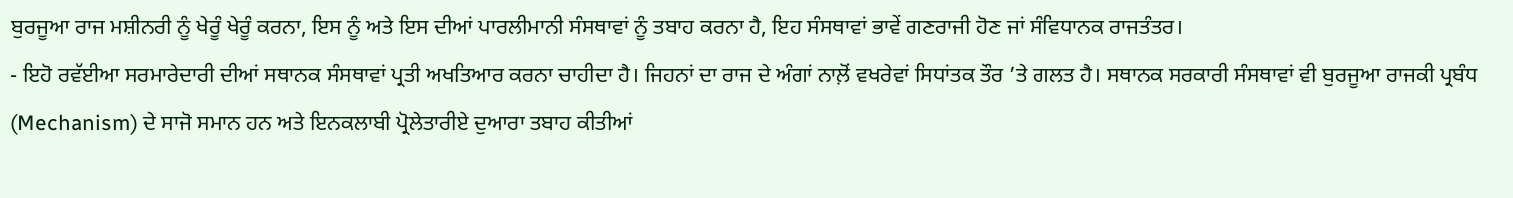ਬੁਰਜੂਆ ਰਾਜ ਮਸ਼ੀਨਰੀ ਨੂੰ ਖੇਰੂੰ ਖੇਰੂੰ ਕਰਨਾ, ਇਸ ਨੂੰ ਅਤੇ ਇਸ ਦੀਆਂ ਪਾਰਲੀਮਾਨੀ ਸੰਸਥਾਵਾਂ ਨੂੰ ਤਬਾਹ ਕਰਨਾ ਹੈ, ਇਹ ਸੰਸਥਾਵਾਂ ਭਾਵੇਂ ਗਣਰਾਜੀ ਹੋਣ ਜਾਂ ਸੰਵਿਧਾਨਕ ਰਾਜਤੰਤਰ।
- ਇਹੋ ਰਵੱਈਆ ਸਰਮਾਰੇਦਾਰੀ ਦੀਆਂ ਸਥਾਨਕ ਸੰਸਥਾਵਾਂ ਪ੍ਰਤੀ ਅਖਤਿਆਰ ਕਰਨਾ ਚਾਹੀਦਾ ਹੈ। ਜਿਹਨਾਂ ਦਾ ਰਾਜ ਦੇ ਅੰਗਾਂ ਨਾਲ਼ੋਂ ਵਖਰੇਵਾਂ ਸਿਧਾਂਤਕ ਤੌਰ ’ਤੇ ਗਲਤ ਹੈ। ਸਥਾਨਕ ਸਰਕਾਰੀ ਸੰਸਥਾਵਾਂ ਵੀ ਬੁਰਜੂਆ ਰਾਜਕੀ ਪ੍ਰਬੰਧ (Mechanism) ਦੇ ਸਾਜੋ ਸਮਾਨ ਹਨ ਅਤੇ ਇਨਕਲਾਬੀ ਪ੍ਰੋਲੇਤਾਰੀਏ ਦੁਆਰਾ ਤਬਾਹ ਕੀਤੀਆਂ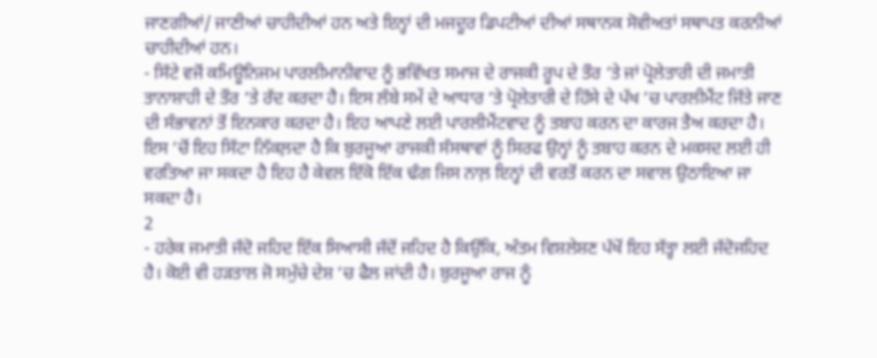ਜਾਣਗੀਆਂ/ ਜਾਣੀਆਂ ਚਾਹੀਦੀਆਂ ਹਨ ਅਤੇ ਇਨ੍ਹਾਂ ਦੀ ਮਜਦੂਰ ਡਿਪਟੀਆਂ ਦੀਆਂ ਸਥਾਨਕ ਸੋਵੀਅਤਾਂ ਸਥਾਪਤ ਕਰਨੀਆਂ ਚਾਹੀਦੀਆਂ ਹਨ।
- ਸਿੱਟੇ ਵਜੋਂ ਕਮਿਊਨਿਜਮ ਪਾਰਲੀਮਾਨੀਵਾਦ ਨੂੰ ਭਵਿੱਖਤ ਸਮਾਜ ਦੇ ਰਾਜਕੀ ਰੂਪ ਦੇ ਤੌਰ ’ਤੇ ਜਾਂ ਪ੍ਰੋਲੇਤਾਰੀ ਦੀ ਜਮਾਤੀ ਤਾਨਾਸ਼ਾਹੀ ਦੇ ਤੌਰ ’ਤੇ ਰੱਦ ਕਰਦਾ ਹੈ। ਇਸ ਲੰਬੇ ਸਮੇਂ ਦੇ ਆਧਾਰ ’ਤੇ ਪ੍ਰੋਲੇਤਾਰੀ ਦੇ ਹਿੱਸੇ ਦੇ ਪੱਖ ’ਚ ਪਾਰਲੀਮੈਂਟ ਜਿੱਤੇ ਜਾਣ ਦੀ ਸੰਭਾਵਨਾਂ ਤੋਂ ਇਨਕਾਰ ਕਰਦਾ ਹੈ। ਇਹ ਆਪਣੇ ਲਈ ਪਾਰਲੀਮੈਂਟਵਾਦ ਨੂੰ ਤਬਾਹ ਕਰਨ ਦਾ ਕਾਰਜ ਤੈਅ ਕਰਦਾ ਹੈ। ਇਸ ’ਚੋਂ ਇਹ ਸਿੱਟਾ ਨਿੱਕਲ਼ਦਾ ਹੈ ਕਿ ਬੁਰਜੂਆ ਰਾਜਕੀ ਸੰਸਥਾਵਾਂ ਨੂੰ ਸਿਰਫ ਉਨ੍ਹਾਂ ਨੂੰ ਤਬਾਹ ਕਰਨ ਦੇ ਮਕਸਦ ਲਈ ਹੀ ਵਰਤਿਆ ਜਾ ਸਕਦਾ ਹੈ ਇਹ ਹੈ ਕੇਵਲ ਇੱਕੋ ਇੱਕ ਢੰਗ ਜਿਸ ਨਾਲ਼ ਇਨ੍ਹਾਂ ਦੀ ਵਰਤੋਂ ਕਰਨ ਦਾ ਸਵਾਲ ਉਠਾਇਆ ਜਾ ਸਕਦਾ ਹੈ।
2
- ਹਰੇਕ ਜਮਾਤੀ ਜੱਦੋ ਜਹਿਦ ਇੱਕ ਸਿਆਸੀ ਜੱਦੋਂ ਜਹਿਦ ਹੈ ਕਿਉਂਕਿ, ਅੰਤਮ ਵਿਸ਼ਲੇਸ਼ਣ ਪੱਖੋਂ ਇਹ ਸੱਤ੍ਹਾ ਲਈ ਜੱਦੋਜਹਿਦ ਹੈ। ਕੋਈ ਵੀ ਹੜਤਾਲ ਜੋ ਸਮੁੱਚੇ ਦੇਸ਼ ’ਚ ਫੈਲ ਜਾਂਦੀ ਹੈ। ਬੁਰਜੂਆ ਰਾਜ ਨੂੰ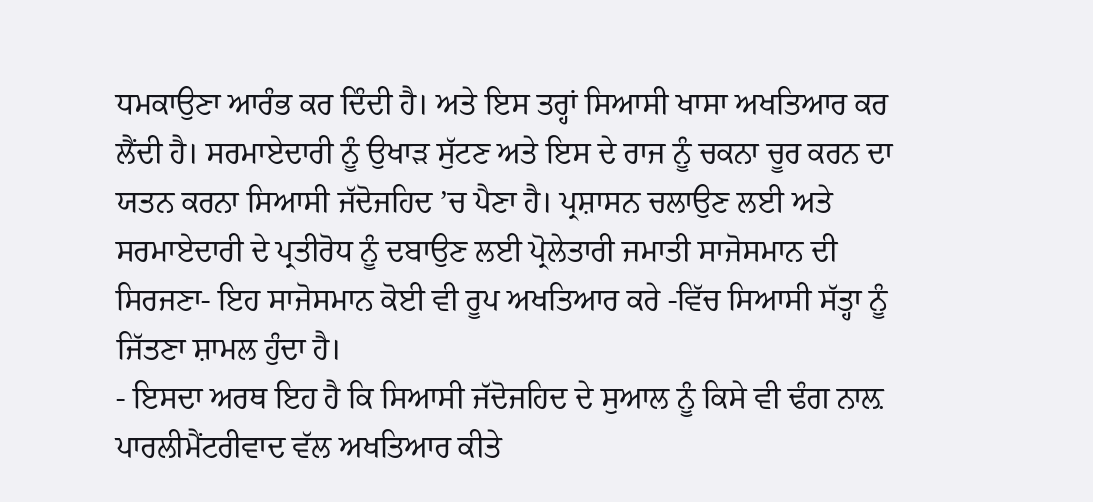ਧਮਕਾਉਣਾ ਆਰੰਭ ਕਰ ਦਿੰਦੀ ਹੈ। ਅਤੇ ਇਸ ਤਰ੍ਹਾਂ ਸਿਆਸੀ ਖਾਸਾ ਅਖਤਿਆਰ ਕਰ ਲੈਂਦੀ ਹੈ। ਸਰਮਾਏਦਾਰੀ ਨੂੰ ਉਖਾੜ ਸੁੱਟਣ ਅਤੇ ਇਸ ਦੇ ਰਾਜ ਨੂੰ ਚਕਨਾ ਚੂਰ ਕਰਨ ਦਾ ਯਤਨ ਕਰਨਾ ਸਿਆਸੀ ਜੱਦੋਜਹਿਦ ’ਚ ਪੈਣਾ ਹੈ। ਪ੍ਰਸ਼ਾਸਨ ਚਲਾਉਣ ਲਈ ਅਤੇ ਸਰਮਾਏਦਾਰੀ ਦੇ ਪ੍ਰਤੀਰੋਧ ਨੂੰ ਦਬਾਉਣ ਲਈ ਪ੍ਰੋਲੇਤਾਰੀ ਜਮਾਤੀ ਸਾਜੋਸਮਾਨ ਦੀ ਸਿਰਜਣਾ- ਇਹ ਸਾਜੋਸਮਾਨ ਕੋਈ ਵੀ ਰੂਪ ਅਖਤਿਆਰ ਕਰੇ -ਵਿੱਚ ਸਿਆਸੀ ਸੱਤ੍ਹਾ ਨੂੰ ਜਿੱਤਣਾ ਸ਼ਾਮਲ ਹੁੰਦਾ ਹੈ।
- ਇਸਦਾ ਅਰਥ ਇਹ ਹੈ ਕਿ ਸਿਆਸੀ ਜੱਦੋਜਹਿਦ ਦੇ ਸੁਆਲ ਨੂੰ ਕਿਸੇ ਵੀ ਢੰਗ ਨਾਲ਼ ਪਾਰਲੀਮੈਂਟਰੀਵਾਦ ਵੱਲ ਅਖਤਿਆਰ ਕੀਤੇ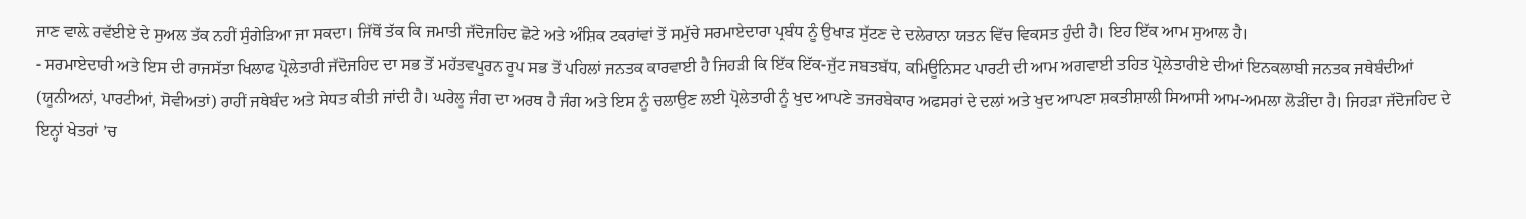ਜਾਣ ਵਾਲ਼ੇ ਰਵੱਈਏ ਦੇ ਸੁਅਲ ਤੱਕ ਨਹੀਂ ਸੁੰਗੇੜਿਆ ਜਾ ਸਕਦਾ। ਜਿੱਥੋਂ ਤੱਕ ਕਿ ਜਮਾਤੀ ਜੱਦੋਜਹਿਦ ਛੋਟੇ ਅਤੇ ਅੰਸ਼ਿਕ ਟਕਰਾਂਵਾਂ ਤੋਂ ਸਮੁੱਚੇ ਸਰਮਾਏਦਾਰਾ ਪ੍ਰਬੰਧ ਨੂੰ ਉਖਾੜ ਸੁੱਟਣ ਦੇ ਦਲੇਰਾਨਾ ਯਤਨ ਵਿੱਚ ਵਿਕਸਤ ਹੁੰਦੀ ਹੈ। ਇਹ ਇੱਕ ਆਮ ਸੁਆਲ ਹੈ।
- ਸਰਮਾਏਦਾਰੀ ਅਤੇ ਇਸ ਦੀ ਰਾਜਸੱਤਾ ਖਿਲਾਫ ਪ੍ਰੋਲੇਤਾਰੀ ਜੱਦੋਜਹਿਦ ਦਾ ਸਭ ਤੋਂ ਮਹੱਤਵਪੂਰਨ ਰੂਪ ਸਭ ਤੋਂ ਪਹਿਲਾਂ ਜਨਤਕ ਕਾਰਵਾਈ ਹੈ ਜਿਹੜੀ ਕਿ ਇੱਕ ਇੱਕ-ਜੁੱਟ ਜਬਤਬੱਧ, ਕਮਿਊਨਿਸਟ ਪਾਰਟੀ ਦੀ ਆਮ ਅਗਵਾਈ ਤਹਿਤ ਪ੍ਰੋਲੇਤਾਰੀਏ ਦੀਆਂ ਇਨਕਲਾਬੀ ਜਨਤਕ ਜਥੇਬੰਦੀਆਂ (ਯੂਨੀਅਨਾਂ, ਪਾਰਟੀਆਂ, ਸੋਵੀਅਤਾਂ) ਰਾਹੀਂ ਜਥੇਬੰਦ ਅਤੇ ਸੇਧਤ ਕੀਤੀ ਜਾਂਦੀ ਹੈ। ਘਰੇਲੂ ਜੰਗ ਦਾ ਅਰਥ ਹੈ ਜੰਗ ਅਤੇ ਇਸ ਨੂੰ ਚਲਾਉਣ ਲਈ ਪ੍ਰੋਲੇਤਾਰੀ ਨੂੰ ਖੁਦ ਆਪਣੇ ਤਜਰਬੇਕਾਰ ਅਫਸਰਾਂ ਦੇ ਦਲਾਂ ਅਤੇ ਖੁਦ ਆਪਣਾ ਸ਼ਕਤੀਸ਼ਾਲੀ ਸਿਆਸੀ ਆਮ-ਅਮਲਾ ਲੋੜੀਂਦਾ ਹੈ। ਜਿਹੜਾ ਜੱਦੋਜਹਿਦ ਦੇ ਇਨ੍ਹਾਂ ਖੇਤਰਾਂ ’ਚ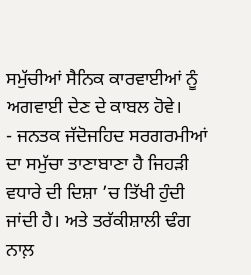ਸਮੁੱਚੀਆਂ ਸੈਨਿਕ ਕਾਰਵਾਈਆਂ ਨੂੰ ਅਗਵਾਈ ਦੇਣ ਦੇ ਕਾਬਲ ਹੋਵੇ।
- ਜਨਤਕ ਜੱਦੋਜਹਿਦ ਸਰਗਰਮੀਆਂ ਦਾ ਸਮੁੱਚਾ ਤਾਣਾਬਾਣਾ ਹੈ ਜਿਹੜੀ ਵਧਾਰੇ ਦੀ ਦਿਸ਼ਾ ’ਚ ਤਿੱਖੀ ਹੁੰਦੀ ਜਾਂਦੀ ਹੈ। ਅਤੇ ਤਰੱਕੀਸ਼ਾਲੀ ਢੰਗ ਨਾਲ਼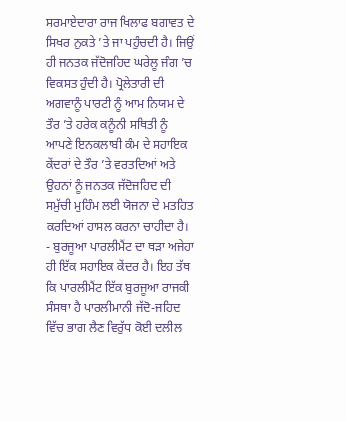ਸਰਮਾਏਦਾਰਾ ਰਾਜ ਖਿਲਾਫ ਬਗਾਵਤ ਦੇ ਸਿਖਰ ਨੁਕਤੇ ’ਤੇ ਜਾ ਪਹੁੰਚਦੀ ਹੈ। ਜਿਉਂ ਹੀ ਜਨਤਕ ਜੱਦੋਜਹਿਦ ਘਰੇਲੂ ਜੰਗ ’ਚ ਵਿਕਸਤ ਹੁੰਦੀ ਹੈ। ਪ੍ਰੋਲੇਤਾਰੀ ਦੀ ਅਗਵਾਨੂੰ ਪਾਰਟੀ ਨੂੰ ਆਮ ਨਿਯਮ ਦੇ ਤੌਰ ’ਤੇ ਹਰੇਕ ਕਨੂੰਨੀ ਸਥਿਤੀ ਨੂੰ ਆਪਣੇ ਇਨਕਲਾਬੀ ਕੰਮ ਦੇ ਸਹਾਇਕ ਕੇਂਦਰਾਂ ਦੇ ਤੌਰ ’ਤੇ ਵਰਤਦਿਆਂ ਅਤੇ ਉਹਨਾਂ ਨੂੰ ਜਨਤਕ ਜੱਦੋਜਹਿਦ ਦੀ ਸਮੁੱਚੀ ਮੁਹਿੰਮ ਲਈ ਯੋਜਨਾ ਦੇ ਮਤਹਿਤ ਕਰਦਿਆਂ ਹਾਸਲ ਕਰਨਾ ਚਾਹੀਦਾ ਹੈ।
- ਬੁਰਜੂਆ ਪਾਰਲੀਮੈਂਟ ਦਾ ਥੜਾ ਅਜੇਹਾ ਹੀ ਇੱਕ ਸਹਾਇਕ ਕੇਂਦਰ ਹੈ। ਇਹ ਤੱਥ ਕਿ ਪਾਰਲੀਮੈਂਟ ਇੱਕ ਬੁਰਜੂਆ ਰਾਜਕੀ ਸੰਸਥਾ ਹੈ ਪਾਰਲੀਮਾਨੀ ਜੱਦੋ-ਜਹਿਦ ਵਿੱਚ ਭਾਗ ਲੈਣ ਵਿਰੁੱਧ ਕੋਈ ਦਲੀਲ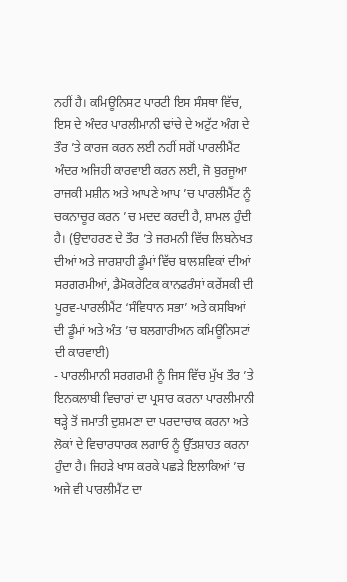ਨਹੀਂ ਹੈ। ਕਮਿਊਨਿਸਟ ਪਾਰਟੀ ਇਸ ਸੰਸਥਾ ਵਿੱਚ, ਇਸ ਦੇ ਅੰਦਰ ਪਾਰਲੀਮਾਨੀ ਢਾਂਚੇ ਦੇ ਅਟੁੱਟ ਅੰਗ ਦੇ ਤੌਰ ’ਤੇ ਕਾਰਜ ਕਰਨ ਲਈ ਨਹੀਂ ਸਗੋਂ ਪਾਰਲੀਮੈਂਟ ਅੰਦਰ ਅਜਿਹੀ ਕਾਰਵਾਈ ਕਰਨ ਲਈ, ਜੋ ਬੁਰਜੂਆ ਰਾਜਕੀ ਮਸ਼ੀਨ ਅਤੇ ਆਪਣੇ ਆਪ ’ਚ ਪਾਰਲੀਮੈਂਟ ਨੂੰ ਚਕਨਾਚੂਰ ਕਰਨ ’ਚ ਮਦਦ ਕਰਦੀ ਹੈ, ਸ਼ਾਮਲ ਹੁੰਦੀ ਹੈ। (ਉਦਾਹਰਣ ਦੇ ਤੌਰ ’ਤੇ ਜਰਮਨੀ ਵਿੱਚ ਲਿਬਨੇਖਤ ਦੀਆਂ ਅਤੇ ਜਾਰਸ਼ਾਹੀ ਡੂੰਮਾਂ ਵਿੱਚ ਬਾਲਸ਼ਵਿਕਾਂ ਦੀਆਂ ਸਰਗਰਮੀਆਂ, ਡੈਮੋਕਰੇਟਿਕ ਕਾਨਫਰੰਸਾਂ ਕਰੇਂਸਕੀ ਦੀ ਪੂਰਵ-ਪਾਰਲੀਮੈਂਟ ‘ਸੰਵਿਧਾਨ ਸਭਾ’ ਅਤੇ ਕਸਬਿਆਂ ਦੀ ਡੂੰਮਾਂ ਅਤੇ ਅੰਤ ’ਚ ਬਲਗਾਰੀਅਨ ਕਮਿਊਨਿਸਟਾਂ ਦੀ ਕਾਰਵਾਈ)
- ਪਾਰਲੀਮਾਨੀ ਸਰਗਰਮੀ ਨੂੰ ਜਿਸ ਵਿੱਚ ਮੁੱਖ ਤੌਰ ’ਤੇ ਇਨਕਲਾਬੀ ਵਿਚਾਰਾਂ ਦਾ ਪ੍ਰਸਾਰ ਕਰਨਾ ਪਾਰਲੀਮਾਨੀ ਥੜ੍ਹੇ ਤੋਂ ਜਮਾਤੀ ਦੁਸ਼ਮਣਾ ਦਾ ਪਰਦਾਚਾਕ ਕਰਨਾ ਅਤੇ ਲੋਕਾਂ ਦੇ ਵਿਚਾਰਧਾਰਕ ਲਗਾਓ ਨੂੰ ਉੱਤਸ਼ਾਹਤ ਕਰਨਾ ਹੁੰਦਾ ਹੈ। ਜਿਹੜੇ ਖਾਸ ਕਰਕੇ ਪਛੜੇ ਇਲਾਕਿਆਂ ’ਚ ਅਜੇ ਵੀ ਪਾਰਲੀਮੈਂਟ ਦਾ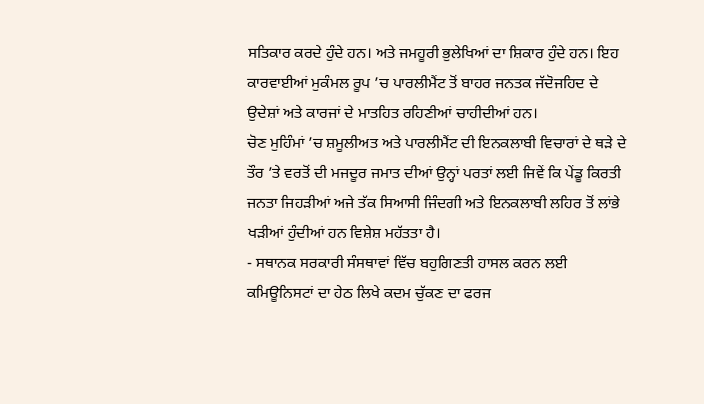ਸਤਿਕਾਰ ਕਰਦੇ ਹੁੰਦੇ ਹਨ। ਅਤੇ ਜਮਹੂਰੀ ਭੁਲੇਖਿਆਂ ਦਾ ਸ਼ਿਕਾਰ ਹੁੰਦੇ ਹਨ। ਇਹ ਕਾਰਵਾਈਆਂ ਮੁਕੰਮਲ ਰੂਪ ’ਚ ਪਾਰਲੀਮੈਂਟ ਤੋਂ ਬਾਹਰ ਜਨਤਕ ਜੱਦੋਜਹਿਦ ਦੇ ਉਦੇਸ਼ਾਂ ਅਤੇ ਕਾਰਜਾਂ ਦੇ ਮਾਤਹਿਤ ਰਹਿਣੀਆਂ ਚਾਹੀਦੀਆਂ ਹਨ।
ਚੋਣ ਮੁਹਿੰਮਾਂ ’ਚ ਸ਼ਮੂਲੀਅਤ ਅਤੇ ਪਾਰਲੀਮੈਂਟ ਦੀ ਇਨਕਲਾਬੀ ਵਿਚਾਰਾਂ ਦੇ ਥੜੇ ਦੇ ਤੌਰ ’ਤੇ ਵਰਤੋਂ ਦੀ ਮਜਦੂਰ ਜਮਾਤ ਦੀਆਂ ਉਨ੍ਹਾਂ ਪਰਤਾਂ ਲਈ ਜਿਵੇਂ ਕਿ ਪੇਂਡੂ ਕਿਰਤੀ ਜਨਤਾ ਜਿਹੜੀਆਂ ਅਜੇ ਤੱਕ ਸਿਆਸੀ ਜਿੰਦਗੀ ਅਤੇ ਇਨਕਲਾਬੀ ਲਹਿਰ ਤੋਂ ਲਾਂਭੇ ਖੜੀਆਂ ਹੁੰਦੀਆਂ ਹਨ ਵਿਸ਼ੇਸ਼ ਮਹੱਤਤਾ ਹੈ।
- ਸਥਾਨਕ ਸਰਕਾਰੀ ਸੰਸਥਾਵਾਂ ਵਿੱਚ ਬਹੁਗਿਣਤੀ ਹਾਸਲ ਕਰਨ ਲਈ ਕਮਿਊਨਿਸਟਾਂ ਦਾ ਹੇਠ ਲਿਖੇ ਕਦਮ ਚੁੱਕਣ ਦਾ ਫਰਜ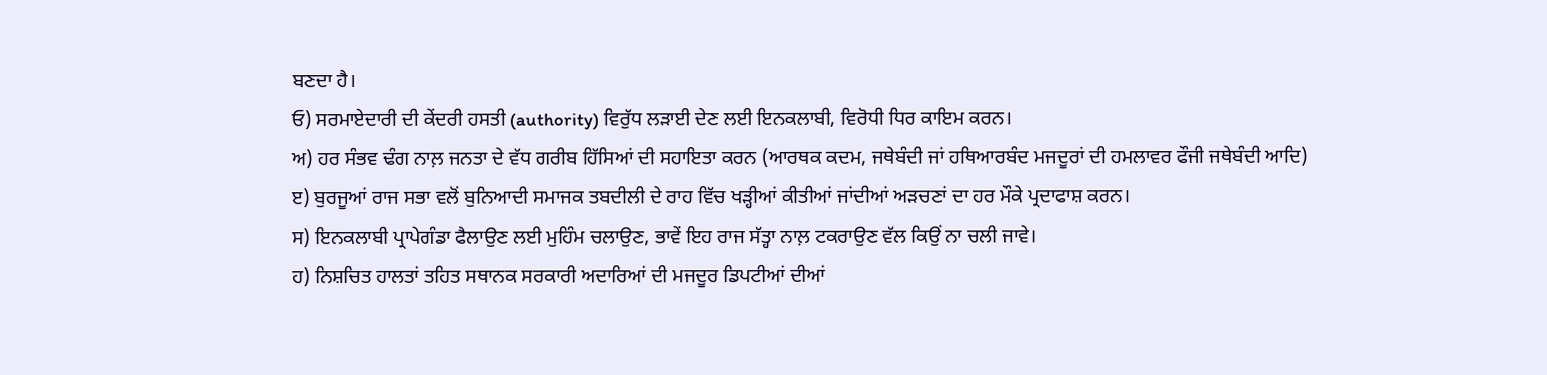ਬਣਦਾ ਹੈ।
ਓ) ਸਰਮਾਏਦਾਰੀ ਦੀ ਕੇਂਦਰੀ ਹਸਤੀ (authority) ਵਿਰੁੱਧ ਲੜਾਈ ਦੇਣ ਲਈ ਇਨਕਲਾਬੀ, ਵਿਰੋਧੀ ਧਿਰ ਕਾਇਮ ਕਰਨ।
ਅ) ਹਰ ਸੰਭਵ ਢੰਗ ਨਾਲ਼ ਜਨਤਾ ਦੇ ਵੱਧ ਗਰੀਬ ਹਿੱਸਿਆਂ ਦੀ ਸਹਾਇਤਾ ਕਰਨ (ਆਰਥਕ ਕਦਮ, ਜਥੇਬੰਦੀ ਜਾਂ ਹਥਿਆਰਬੰਦ ਮਜਦੂਰਾਂ ਦੀ ਹਮਲਾਵਰ ਫੌਜੀ ਜਥੇਬੰਦੀ ਆਦਿ)
ੲ) ਬੁਰਜੂਆਂ ਰਾਜ ਸਭਾ ਵਲੋਂ ਬੁਨਿਆਦੀ ਸਮਾਜਕ ਤਬਦੀਲੀ ਦੇ ਰਾਹ ਵਿੱਚ ਖੜ੍ਹੀਆਂ ਕੀਤੀਆਂ ਜਾਂਦੀਆਂ ਅੜਚਣਾਂ ਦਾ ਹਰ ਮੌਕੇ ਪ੍ਰਦਾਫਾਸ਼ ਕਰਨ।
ਸ) ਇਨਕਲਾਬੀ ਪ੍ਰਾਪੇਗੰਡਾ ਫੈਲਾਉਣ ਲਈ ਮੁਹਿੰਮ ਚਲਾਉਣ, ਭਾਵੇਂ ਇਹ ਰਾਜ ਸੱਤ੍ਹਾ ਨਾਲ਼ ਟਕਰਾਉਣ ਵੱਲ ਕਿਉਂ ਨਾ ਚਲੀ ਜਾਵੇ।
ਹ) ਨਿਸ਼ਚਿਤ ਹਾਲਤਾਂ ਤਹਿਤ ਸਥਾਨਕ ਸਰਕਾਰੀ ਅਦਾਰਿਆਂ ਦੀ ਮਜਦੂਰ ਡਿਪਟੀਆਂ ਦੀਆਂ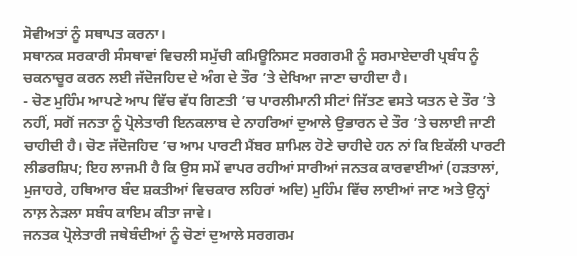ਸੋਵੀਅਤਾਂ ਨੂੰ ਸਥਾਪਤ ਕਰਨਾ।
ਸਥਾਨਕ ਸਰਕਾਰੀ ਸੰਸਥਾਵਾਂ ਵਿਚਲੀ ਸਮੁੱਚੀ ਕਮਿਊਨਿਸਟ ਸਰਗਰਮੀ ਨੂੰ ਸਰਮਾਏਦਾਰੀ ਪ੍ਰਬੰਧ ਨੂੰ ਚਕਨਾਚੂਰ ਕਰਨ ਲਈ ਜੱਦੋਜਹਿਦ ਦੇ ਅੰਗ ਦੇ ਤੌਰ ’ਤੇ ਦੇਖਿਆ ਜਾਣਾ ਚਾਹੀਦਾ ਹੈ।
- ਚੋਣ ਮੁਹਿੰਮ ਆਪਣੇ ਆਪ ਵਿੱਚ ਵੱਧ ਗਿਣਤੀ ’ਚ ਪਾਰਲੀਮਾਨੀ ਸੀਟਾਂ ਜਿੱਤਣ ਵਸਤੇ ਯਤਨ ਦੇ ਤੌਰ ’ਤੇ ਨਹੀਂ, ਸਗੋਂ ਜਨਤਾ ਨੂੰ ਪ੍ਰੋਲੇਤਾਰੀ ਇਨਕਲਾਬ ਦੇ ਨਾਹਰਿਆਂ ਦੁਆਲੇ ਉਭਾਰਨ ਦੇ ਤੌਰ ’ਤੇ ਚਲਾਈ ਜਾਣੀ ਚਾਹੀਦੀ ਹੈ। ਚੋਣ ਜੱਦੋਜਹਿਦ ’ਚ ਆਮ ਪਾਰਟੀ ਮੈਂਬਰ ਸ਼ਾਮਿਲ ਹੋਣੇ ਚਾਹੀਦੇ ਹਨ ਨਾਂ ਕਿ ਇਕੱਲੀ ਪਾਰਟੀ ਲੀਡਰਸ਼ਿਪ; ਇਹ ਲਾਜਮੀ ਹੈ ਕਿ ਉਸ ਸਮੇਂ ਵਾਪਰ ਰਹੀਆਂ ਸਾਰੀਆਂ ਜਨਤਕ ਕਾਰਵਾਈਆਂ (ਹੜਤਾਲਾਂ, ਮੁਜਾਹਰੇ, ਹਥਿਆਰ ਬੰਦ ਸ਼ਕਤੀਆਂ ਵਿਚਕਾਰ ਲਹਿਰਾਂ ਅਦਿ) ਮੁਹਿੰਮ ਵਿੱਚ ਲਾਈਆਂ ਜਾਣ ਅਤੇ ਉਨ੍ਹਾਂ ਨਾਲ਼ ਨੇੜਲਾ ਸਬੰਧ ਕਾਇਮ ਕੀਤਾ ਜਾਵੇ।
ਜਨਤਕ ਪ੍ਰੋਲੇਤਾਰੀ ਜਥੇਬੰਦੀਆਂ ਨੂੰ ਚੋਣਾਂ ਦੁਆਲੇ ਸਰਗਰਮ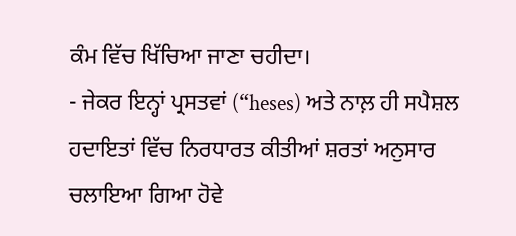ਕੰਮ ਵਿੱਚ ਖਿੱਚਿਆ ਜਾਣਾ ਚਹੀਦਾ।
- ਜੇਕਰ ਇਨ੍ਹਾਂ ਪ੍ਰਸਤਵਾਂ (“heses) ਅਤੇ ਨਾਲ਼ ਹੀ ਸਪੈਸ਼ਲ ਹਦਾਇਤਾਂ ਵਿੱਚ ਨਿਰਧਾਰਤ ਕੀਤੀਆਂ ਸ਼ਰਤਾਂ ਅਨੁਸਾਰ ਚਲਾਇਆ ਗਿਆ ਹੋਵੇ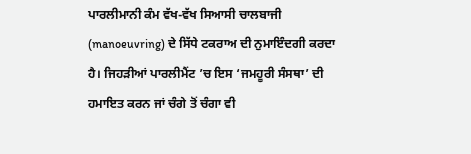ਪਾਰਲੀਮਾਨੀ ਕੰਮ ਵੱਖ-ਵੱਖ ਸਿਆਸੀ ਚਾਲਬਾਜੀ (manoeuvring) ਦੇ ਸਿੱਧੇ ਟਕਰਾਅ ਦੀ ਨੁਮਾਇੰਦਗੀ ਕਰਦਾ ਹੈ। ਜਿਹੜੀਆਂ ਪਾਰਲੀਮੈਂਟ ’ਚ ਇਸ ‘ਜਮਹੂਰੀ ਸੰਸਥਾ’ ਦੀ ਹਮਾਇਤ ਕਰਨ ਜਾਂ ਚੰਗੇ ਤੋਂ ਚੰਗਾ ਵੀ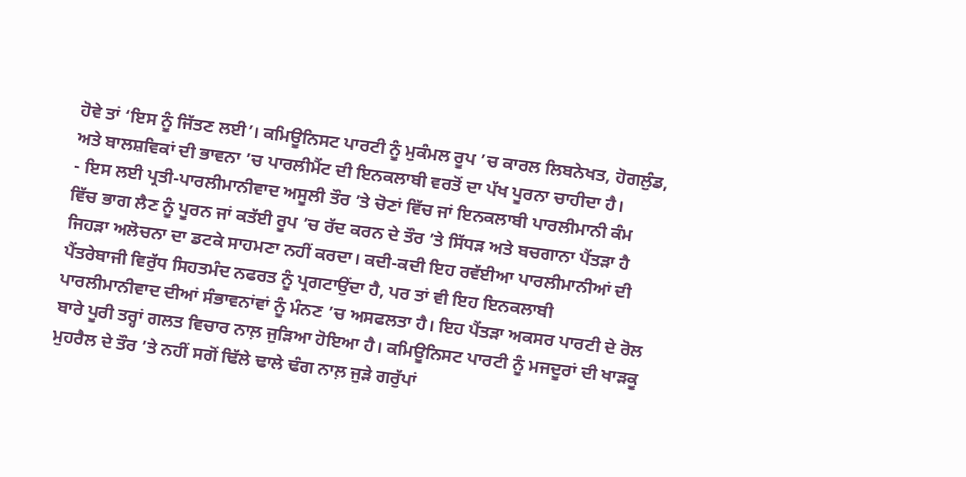ਹੋਵੇ ਤਾਂ ‘ਇਸ ਨੂੰ ਜਿੱਤਣ ਲਈ’। ਕਮਿਊਨਿਸਟ ਪਾਰਟੀ ਨੂੰ ਮੁਕੰਮਲ ਰੂਪ ’ਚ ਕਾਰਲ ਲਿਬਨੇਖਤ, ਹੋਗਲੁੰਡ, ਅਤੇ ਬਾਲਸ਼ਵਿਕਾਂ ਦੀ ਭਾਵਨਾ ’ਚ ਪਾਰਲੀਮੈਂਟ ਦੀ ਇਨਕਲਾਬੀ ਵਰਤੋਂ ਦਾ ਪੱਖ ਪੂਰਨਾ ਚਾਹੀਦਾ ਹੈ।
- ਇਸ ਲਈ ਪ੍ਰਤੀ-ਪਾਰਲੀਮਾਨੀਵਾਦ ਅਸੂਲੀ ਤੌਰ ’ਤੇ ਚੋਣਾਂ ਵਿੱਚ ਜਾਂ ਇਨਕਲਾਬੀ ਪਾਰਲੀਮਾਨੀ ਕੰਮ ਵਿੱਚ ਭਾਗ ਲੈਣ ਨੂੰ ਪੂਰਨ ਜਾਂ ਕਤੱਈ ਰੂਪ ’ਚ ਰੱਦ ਕਰਨ ਦੇ ਤੌਰ ’ਤੇ ਸਿੱਧੜ ਅਤੇ ਬਚਗਾਨਾ ਪੈਂਤੜਾ ਹੈ ਜਿਹੜਾ ਅਲੋਚਨਾ ਦਾ ਡਟਕੇ ਸਾਹਮਣਾ ਨਹੀਂ ਕਰਦਾ। ਕਦੀ-ਕਦੀ ਇਹ ਰਵੱਈਆ ਪਾਰਲੀਮਾਨੀਆਂ ਦੀ ਪੈਂਤਰੇਬਾਜੀ ਵਿਰੁੱਧ ਸਿਹਤਮੰਦ ਨਫਰਤ ਨੂੰ ਪ੍ਰਗਟਾਉਂਦਾ ਹੈ, ਪਰ ਤਾਂ ਵੀ ਇਹ ਇਨਕਲਾਬੀ ਪਾਰਲੀਮਾਨੀਵਾਦ ਦੀਆਂ ਸੰਭਾਵਨਾਂਵਾਂ ਨੂੰ ਮੰਨਣ ’ਚ ਅਸਫਲਤਾ ਹੈ। ਇਹ ਪੈਂਤੜਾ ਅਕਸਰ ਪਾਰਟੀ ਦੇ ਰੋਲ ਬਾਰੇ ਪੂਰੀ ਤਰ੍ਹਾਂ ਗਲਤ ਵਿਚਾਰ ਨਾਲ਼ ਜੁੜਿਆ ਹੋਇਆ ਹੈ। ਕਮਿਊਨਿਸਟ ਪਾਰਟੀ ਨੂੰ ਮਜਦੂਰਾਂ ਦੀ ਖਾੜਕੂ ਮੁਹਰੈਲ ਦੇ ਤੌਰ ’ਤੇ ਨਹੀਂ ਸਗੋਂ ਢਿੱਲੇ ਢਾਲੇ ਢੰਗ ਨਾਲ਼ ਜੁੜੇ ਗਰੁੱਪਾਂ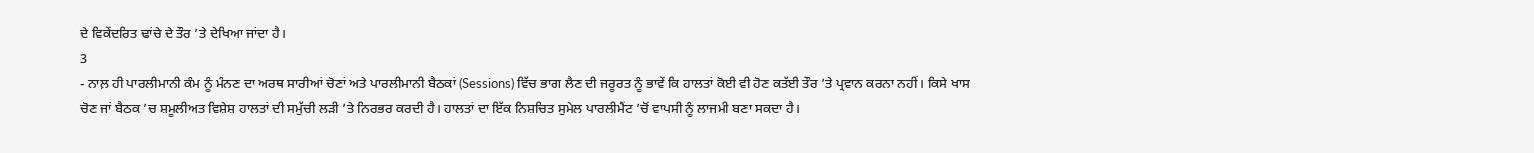ਦੇ ਵਿਕੇਂਦਰਿਤ ਢਾਂਚੇ ਦੇ ਤੌਰ ’ਤੇ ਦੇਖਿਆ ਜਾਂਦਾ ਹੈ।
3
- ਨਾਲ਼ ਹੀ ਪਾਰਲੀਮਾਨੀ ਕੰਮ ਨੂੰ ਮੰਨਣ ਦਾ ਅਰਥ ਸਾਰੀਆਂ ਚੋਣਾਂ ਅਤੇ ਪਾਰਲੀਮਾਨੀ ਬੈਠਕਾਂ (Sessions) ਵਿੱਚ ਭਾਗ ਲੈਣ ਦੀ ਜਰੂਰਤ ਨੂੰ ਭਾਵੇਂ ਕਿ ਹਾਲਤਾਂ ਕੋਈ ਵੀ ਹੋਣ ਕਤੱਈ ਤੌਰ ’ਤੇ ਪ੍ਰਵਾਨ ਕਰਨਾ ਨਹੀਂ। ਕਿਸੇ ਖਾਸ ਚੋਣ ਜਾਂ ਬੈਠਕ ’ਚ ਸ਼ਮੂਲੀਅਤ ਵਿਸ਼ੇਸ਼ ਹਾਲਤਾਂ ਦੀ ਸਮੁੱਚੀ ਲੜੀ ’ਤੇ ਨਿਰਭਰ ਕਰਦੀ ਹੈ। ਹਾਲਤਾਂ ਦਾ ਇੱਕ ਨਿਸ਼ਚਿਤ ਸੁਮੇਲ ਪਾਰਲੀਮੈਂਟ ’ਚੋਂ ਵਾਪਸੀ ਨੂੰ ਲਾਜਮੀ ਬਣਾ ਸਕਦਾ ਹੈ।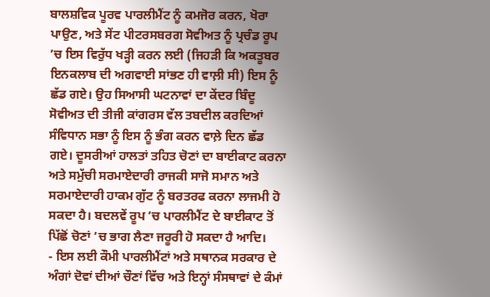ਬਾਲਸ਼ਵਿਕ ਪੂਰਵ ਪਾਰਲੀਮੈਂਟ ਨੂੰ ਕਮਜੋਰ ਕਰਨ, ਖੋਰਾ ਪਾਉਣ, ਅਤੇ ਸੇਂਟ ਪੀਟਰਸਬਰਗ ਸੋਵੀਅਤ ਨੂੰ ਪ੍ਰਚੰਡ ਰੂਪ ’ਚ ਇਸ ਵਿਰੁੱਧ ਖੜ੍ਹੀ ਕਰਨ ਲਈ (ਜਿਹੜੀ ਕਿ ਅਕਤੂਬਰ ਇਨਕਲਾਬ ਦੀ ਅਗਵਾਈ ਸਾਂਭਣ ਹੀ ਵਾਲ਼ੀ ਸੀ) ਇਸ ਨੂੰ ਛੱਡ ਗਏ। ਉਹ ਸਿਆਸੀ ਘਟਨਾਵਾਂ ਦਾ ਕੇਂਦਰ ਬਿੰਦੂ ਸੋਵੀਅਤ ਦੀ ਤੀਜੀ ਕਾਂਗਰਸ ਵੱਲ ਤਬਦੀਲ ਕਰਦਿਆਂ ਸੰਵਿਧਾਨ ਸਭਾ ਨੂੰ ਇਸ ਨੂੰ ਭੰਗ ਕਰਨ ਵਾਲ਼ੇ ਦਿਨ ਛੱਡ ਗਏ। ਦੂਸਰੀਆਂ ਹਾਲਤਾਂ ਤਹਿਤ ਚੋਣਾਂ ਦਾ ਬਾਈਕਾਟ ਕਰਨਾ ਅਤੇ ਸਮੁੱਚੀ ਸਰਮਾਏਦਾਰੀ ਰਾਜਕੀ ਸਾਜੋ ਸਮਾਨ ਅਤੇ ਸਰਮਾਏਦਾਰੀ ਹਾਕਮ ਗੁੱਟ ਨੂੰ ਬਰਤਰਫ ਕਰਨਾ ਲਾਜਮੀ ਹੋ ਸਕਦਾ ਹੈ। ਬਦਲਵੇਂ ਰੂਪ ’ਚ ਪਾਰਲੀਮੈਂਟ ਦੇ ਬਾਈਕਾਟ ਤੋਂ ਪਿੱਛੋਂ ਚੋਣਾਂ ’ਚ ਭਾਗ ਲੈਣਾ ਜਰੂਰੀ ਹੋ ਸਕਦਾ ਹੈ ਆਦਿ।
- ਇਸ ਲਈ ਕੌਮੀ ਪਾਰਲੀਮੈਂਟਾਂ ਅਤੇ ਸਥਾਨਕ ਸਰਕਾਰ ਦੇ ਅੰਗਾਂ ਦੋਵਾਂ ਦੀਆਂ ਚੌਣਾਂ ਵਿੱਚ ਅਤੇ ਇਨ੍ਹਾਂ ਸੰਸਥਾਵਾਂ ਦੇ ਕੰਮਾਂ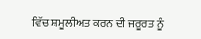ਵਿੱਚ ਸ਼ਮੂਲੀਅਤ ਕਰਨ ਦੀ ਜਰੂਰਤ ਨੂੰ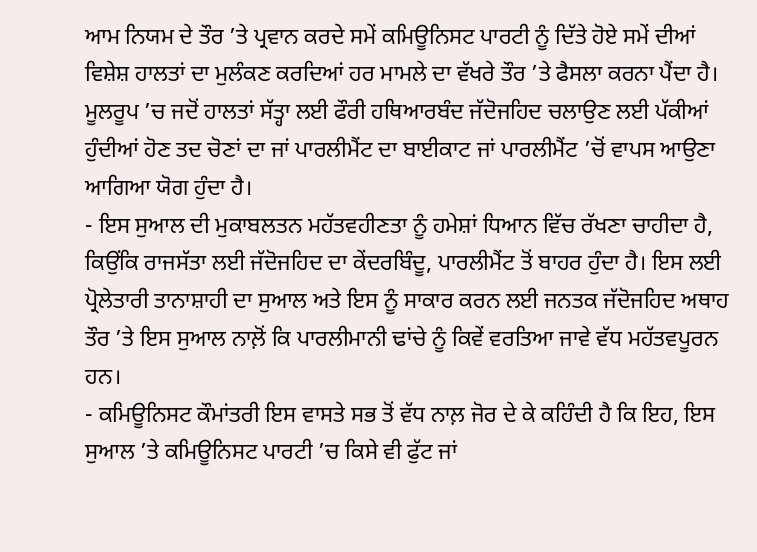ਆਮ ਨਿਯਮ ਦੇ ਤੌਰ ’ਤੇ ਪ੍ਰਵਾਨ ਕਰਦੇ ਸਮੇਂ ਕਮਿਊਨਿਸਟ ਪਾਰਟੀ ਨੂੰ ਦਿੱਤੇ ਹੋਏ ਸਮੇਂ ਦੀਆਂ ਵਿਸ਼ੇਸ਼ ਹਾਲਤਾਂ ਦਾ ਮੁਲੰਕਣ ਕਰਦਿਆਂ ਹਰ ਮਾਮਲੇ ਦਾ ਵੱਖਰੇ ਤੌਰ ’ਤੇ ਫੈਸਲਾ ਕਰਨਾ ਪੈਂਦਾ ਹੈ। ਮੂਲਰੂਪ ’ਚ ਜਦੋਂ ਹਾਲਤਾਂ ਸੱਤ੍ਹਾ ਲਈ ਫੌਰੀ ਹਥਿਆਰਬੰਦ ਜੱਦੋਜਹਿਦ ਚਲਾਉਣ ਲਈ ਪੱਕੀਆਂ ਹੁੰਦੀਆਂ ਹੋਣ ਤਦ ਚੋਣਾਂ ਦਾ ਜਾਂ ਪਾਰਲੀਮੈਂਟ ਦਾ ਬਾਈਕਾਟ ਜਾਂ ਪਾਰਲੀਮੈਂਟ ’ਚੋਂ ਵਾਪਸ ਆਉਣਾ ਆਗਿਆ ਯੋਗ ਹੁੰਦਾ ਹੈ।
- ਇਸ ਸੁਆਲ ਦੀ ਮੁਕਾਬਲਤਨ ਮਹੱਤਵਹੀਣਤਾ ਨੂੰ ਹਮੇਸ਼ਾਂ ਧਿਆਨ ਵਿੱਚ ਰੱਖਣਾ ਚਾਹੀਦਾ ਹੈ, ਕਿਉਂਕਿ ਰਾਜਸੱਤਾ ਲਈ ਜੱਦੋਜਹਿਦ ਦਾ ਕੇਂਦਰਬਿੰਦੂ, ਪਾਰਲੀਮੈਂਟ ਤੋਂ ਬਾਹਰ ਹੁੰਦਾ ਹੈ। ਇਸ ਲਈ ਪ੍ਰੋਲੇਤਾਰੀ ਤਾਨਾਸ਼ਾਹੀ ਦਾ ਸੁਆਲ ਅਤੇ ਇਸ ਨੂੰ ਸਾਕਾਰ ਕਰਨ ਲਈ ਜਨਤਕ ਜੱਦੋਜਹਿਦ ਅਥਾਹ ਤੌਰ ’ਤੇ ਇਸ ਸੁਆਲ ਨਾਲ਼ੋਂ ਕਿ ਪਾਰਲੀਮਾਨੀ ਢਾਂਚੇ ਨੂੰ ਕਿਵੇਂ ਵਰਤਿਆ ਜਾਵੇ ਵੱਧ ਮਹੱਤਵਪੂਰਨ ਹਨ।
- ਕਮਿਊਨਿਸਟ ਕੌਮਾਂਤਰੀ ਇਸ ਵਾਸਤੇ ਸਭ ਤੋਂ ਵੱਧ ਨਾਲ਼ ਜੋਰ ਦੇ ਕੇ ਕਹਿੰਦੀ ਹੈ ਕਿ ਇਹ, ਇਸ ਸੁਆਲ ’ਤੇ ਕਮਿਊਨਿਸਟ ਪਾਰਟੀ ’ਚ ਕਿਸੇ ਵੀ ਫੁੱਟ ਜਾਂ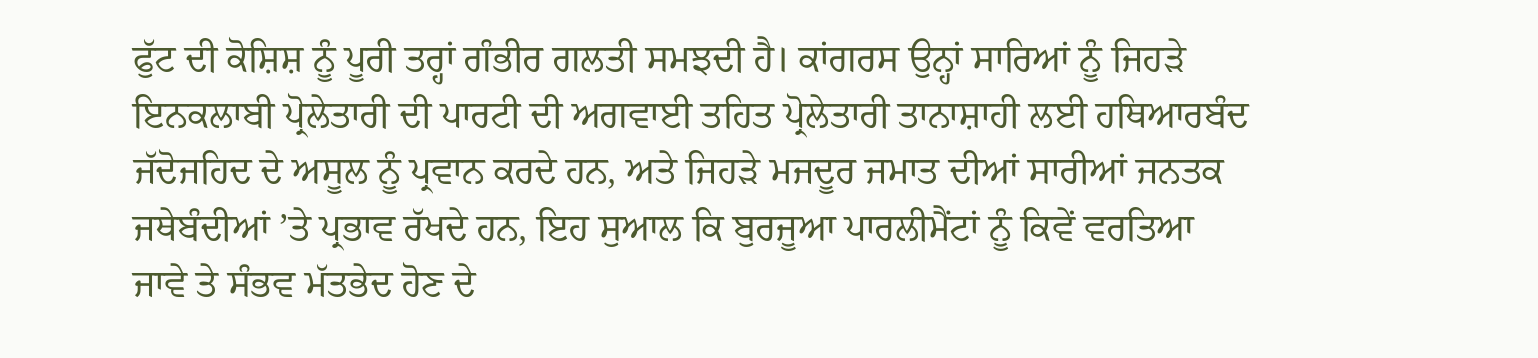ਫੁੱਟ ਦੀ ਕੋਸ਼ਿਸ਼ ਨੂੰ ਪੂਰੀ ਤਰ੍ਹਾਂ ਗੰਭੀਰ ਗਲਤੀ ਸਮਝਦੀ ਹੈ। ਕਾਂਗਰਸ ਉਨ੍ਹਾਂ ਸਾਰਿਆਂ ਨੂੰ ਜਿਹੜੇ ਇਨਕਲਾਬੀ ਪ੍ਰੋਲੇਤਾਰੀ ਦੀ ਪਾਰਟੀ ਦੀ ਅਗਵਾਈ ਤਹਿਤ ਪ੍ਰੋਲੇਤਾਰੀ ਤਾਨਾਸ਼ਾਹੀ ਲਈ ਹਥਿਆਰਬੰਦ ਜੱਦੋਜਹਿਦ ਦੇ ਅਸੂਲ ਨੂੰ ਪ੍ਰਵਾਨ ਕਰਦੇ ਹਨ, ਅਤੇ ਜਿਹੜੇ ਮਜਦੂਰ ਜਮਾਤ ਦੀਆਂ ਸਾਰੀਆਂ ਜਨਤਕ ਜਥੇਬੰਦੀਆਂ ’ਤੇ ਪ੍ਰਭਾਵ ਰੱਖਦੇ ਹਨ, ਇਹ ਸੁਆਲ ਕਿ ਬੁਰਜੂਆ ਪਾਰਲੀਮੈਂਟਾਂ ਨੂੰ ਕਿਵੇਂ ਵਰਤਿਆ ਜਾਵੇ ਤੇ ਸੰਭਵ ਮੱਤਭੇਦ ਹੋਣ ਦੇ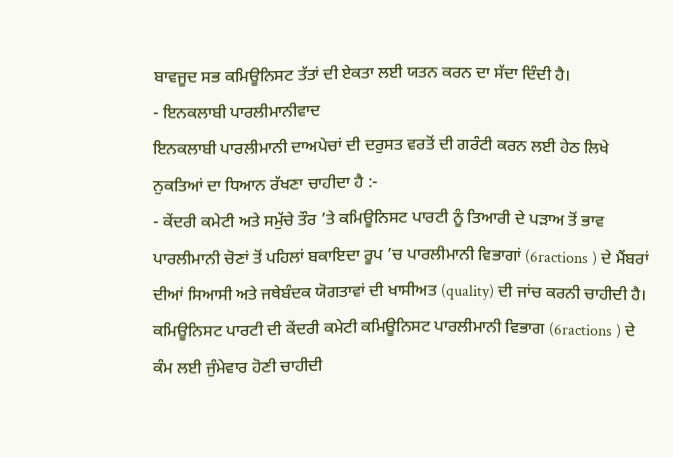ਬਾਵਜੂਦ ਸਭ ਕਮਿਊਨਿਸਟ ਤੱਤਾਂ ਦੀ ਏਕਤਾ ਲਈ ਯਤਨ ਕਰਨ ਦਾ ਸੱਦਾ ਦਿੰਦੀ ਹੈ।
- ਇਨਕਲਾਬੀ ਪਾਰਲੀਮਾਨੀਵਾਦ
ਇਨਕਲਾਬੀ ਪਾਰਲੀਮਾਨੀ ਦਾਅਪੇਚਾਂ ਦੀ ਦਰੁਸਤ ਵਰਤੋਂ ਦੀ ਗਰੰਟੀ ਕਰਨ ਲਈ ਹੇਠ ਲਿਖੇ ਨੁਕਤਿਆਂ ਦਾ ਧਿਆਨ ਰੱਖਣਾ ਚਾਹੀਦਾ ਹੈ :-
- ਕੇਂਦਰੀ ਕਮੇਟੀ ਅਤੇ ਸਮੁੱਚੇ ਤੌਰ ’ਤੇ ਕਮਿਊਨਿਸਟ ਪਾਰਟੀ ਨੂੰ ਤਿਆਰੀ ਦੇ ਪੜਾਅ ਤੋਂ ਭਾਵ ਪਾਰਲੀਮਾਨੀ ਚੋਣਾਂ ਤੋਂ ਪਹਿਲਾਂ ਬਕਾਇਦਾ ਰੂਪ ’ਚ ਪਾਰਲੀਮਾਨੀ ਵਿਭਾਗਾਂ (6ractions ) ਦੇ ਮੈਂਬਰਾਂ ਦੀਆਂ ਸਿਆਸੀ ਅਤੇ ਜਥੇਬੰਦਕ ਯੋਗਤਾਵਾਂ ਦੀ ਖਾਸੀਅਤ (quality) ਦੀ ਜਾਂਚ ਕਰਨੀ ਚਾਹੀਦੀ ਹੈ। ਕਮਿਊਨਿਸਟ ਪਾਰਟੀ ਦੀ ਕੇਂਦਰੀ ਕਮੇਟੀ ਕਮਿਊਨਿਸਟ ਪਾਰਲੀਮਾਨੀ ਵਿਭਾਗ (6ractions ) ਦੇ ਕੰਮ ਲਈ ਜੁੰਮੇਵਾਰ ਹੋਣੀ ਚਾਹੀਦੀ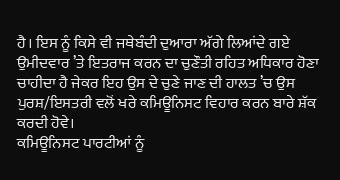ਹੈ। ਇਸ ਨੂੰ ਕਿਸੇ ਵੀ ਜਥੇਬੰਦੀ ਦੁਆਰਾ ਅੱਗੇ ਲਿਆਂਦੇ ਗਏ ਉਮੀਦਵਾਰ ’ਤੇ ਇਤਰਾਜ ਕਰਨ ਦਾ ਚੁਣੌਤੀ ਰਹਿਤ ਅਧਿਕਾਰ ਹੋਣਾ ਚਾਹੀਦਾ ਹੈ ਜੇਕਰ ਇਹ ਉਸ ਦੇ ਚੁਣੇ ਜਾਣ ਦੀ ਹਾਲਤ ’ਚ ਉਸ ਪੁਰਸ਼/ਇਸਤਰੀ ਵਲੋਂ ਖਰੇ ਕਮਿਊਨਿਸਟ ਵਿਹਾਰ ਕਰਨ ਬਾਰੇ ਸ਼ੱਕ ਕਰਦੀ ਹੋਵੇ।
ਕਮਿਊਨਿਸਟ ਪਾਰਟੀਆਂ ਨੂੰ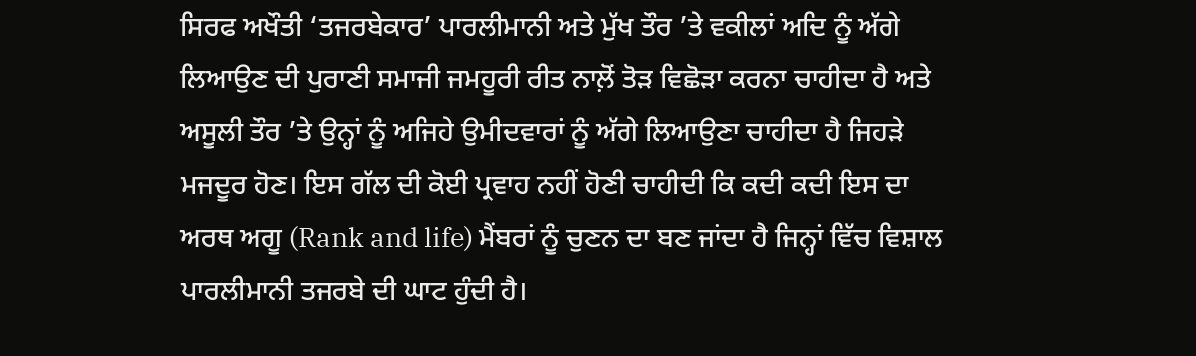ਸਿਰਫ ਅਖੌਤੀ ‘ਤਜਰਬੇਕਾਰ’ ਪਾਰਲੀਮਾਨੀ ਅਤੇ ਮੁੱਖ ਤੌਰ ’ਤੇ ਵਕੀਲਾਂ ਅਦਿ ਨੂੰ ਅੱਗੇ ਲਿਆਉਣ ਦੀ ਪੁਰਾਣੀ ਸਮਾਜੀ ਜਮਹੂਰੀ ਰੀਤ ਨਾਲ਼ੋਂ ਤੋੜ ਵਿਛੋੜਾ ਕਰਨਾ ਚਾਹੀਦਾ ਹੈ ਅਤੇ ਅਸੂਲੀ ਤੌਰ ’ਤੇ ਉਨ੍ਹਾਂ ਨੂੰ ਅਜਿਹੇ ਉਮੀਦਵਾਰਾਂ ਨੂੰ ਅੱਗੇ ਲਿਆਉਣਾ ਚਾਹੀਦਾ ਹੈ ਜਿਹੜੇ ਮਜਦੂਰ ਹੋਣ। ਇਸ ਗੱਲ ਦੀ ਕੋਈ ਪ੍ਰਵਾਹ ਨਹੀਂ ਹੋਣੀ ਚਾਹੀਦੀ ਕਿ ਕਦੀ ਕਦੀ ਇਸ ਦਾ ਅਰਥ ਅਗੂ (Rank and life) ਮੈਂਬਰਾਂ ਨੂੰ ਚੁਣਨ ਦਾ ਬਣ ਜਾਂਦਾ ਹੈ ਜਿਨ੍ਹਾਂ ਵਿੱਚ ਵਿਸ਼ਾਲ ਪਾਰਲੀਮਾਨੀ ਤਜਰਬੇ ਦੀ ਘਾਟ ਹੁੰਦੀ ਹੈ।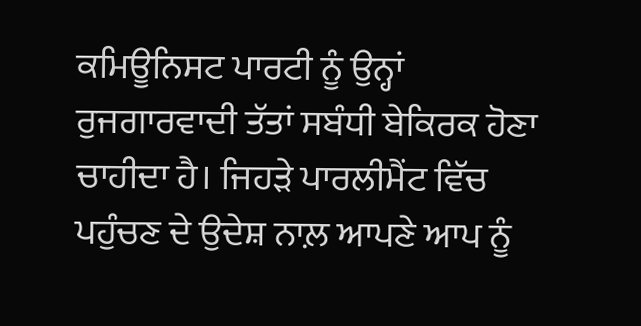ਕਮਿਊਨਿਸਟ ਪਾਰਟੀ ਨੂੰ ਉਨ੍ਹਾਂ ਰੁਜਗਾਰਵਾਦੀ ਤੱਤਾਂ ਸਬੰਧੀ ਬੇਕਿਰਕ ਹੋਣਾ ਚਾਹੀਦਾ ਹੈ। ਜਿਹੜੇ ਪਾਰਲੀਮੈਂਟ ਵਿੱਚ ਪਹੁੰਚਣ ਦੇ ਉਦੇਸ਼ ਨਾਲ਼ ਆਪਣੇ ਆਪ ਨੂੰ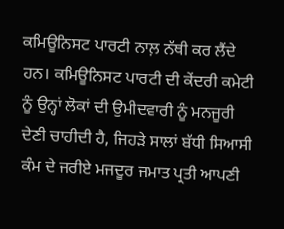ਕਮਿਊਨਿਸਟ ਪਾਰਟੀ ਨਾਲ਼ ਨੱਥੀ ਕਰ ਲੈਂਦੇ ਹਨ। ਕਮਿਊਨਿਸਟ ਪਾਰਟੀ ਦੀ ਕੇਂਦਰੀ ਕਮੇਟੀ ਨੂੰ ਉਨ੍ਹਾਂ ਲੋਕਾਂ ਦੀ ਉਮੀਦਵਾਰੀ ਨੂੰ ਮਨਜੂਰੀ ਦੇਣੀ ਚਾਹੀਦੀ ਹੈ, ਜਿਹੜੇ ਸਾਲਾਂ ਬੱਧੀ ਸਿਆਸੀ ਕੰਮ ਦੇ ਜਰੀਏ ਮਜਦੂਰ ਜਮਾਤ ਪ੍ਰਤੀ ਆਪਣੀ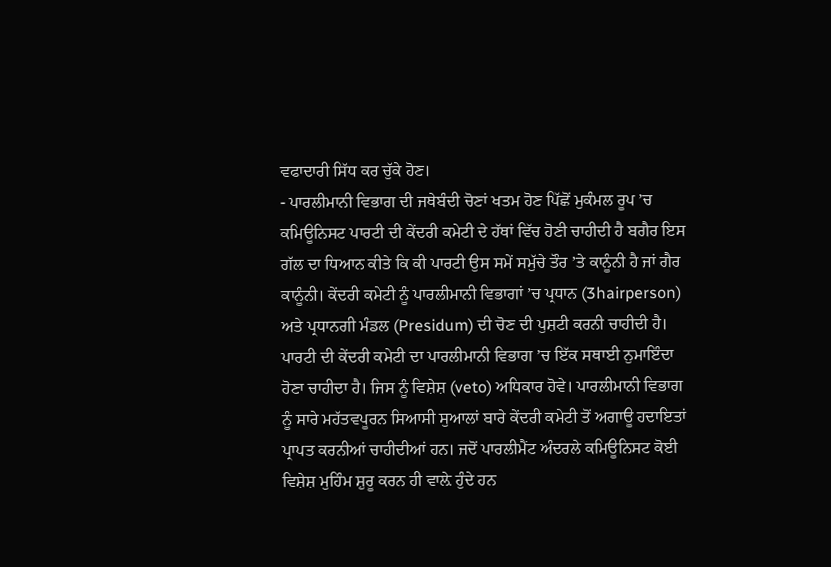ਵਫਾਦਾਰੀ ਸਿੱਧ ਕਰ ਚੁੱਕੇ ਹੋਣ।
- ਪਾਰਲੀਮਾਨੀ ਵਿਭਾਗ ਦੀ ਜਥੇਬੰਦੀ ਚੋਣਾਂ ਖਤਮ ਹੋਣ ਪਿੱਛੋਂ ਮੁਕੰਮਲ ਰੂਪ ’ਚ ਕਮਿਊਨਿਸਟ ਪਾਰਟੀ ਦੀ ਕੇਂਦਰੀ ਕਮੇਟੀ ਦੇ ਹੱਥਾਂ ਵਿੱਚ ਹੋਣੀ ਚਾਹੀਦੀ ਹੈ ਬਗੈਰ ਇਸ ਗੱਲ ਦਾ ਧਿਆਨ ਕੀਤੇ ਕਿ ਕੀ ਪਾਰਟੀ ਉਸ ਸਮੇਂ ਸਮੁੱਚੇ ਤੌਰ ’ਤੇ ਕਾਨੂੰਨੀ ਹੈ ਜਾਂ ਗੈਰ ਕਾਨੂੰਨੀ। ਕੇਂਦਰੀ ਕਮੇਟੀ ਨੂੰ ਪਾਰਲੀਮਾਨੀ ਵਿਭਾਗਾਂ ’ਚ ਪ੍ਰਧਾਨ (3hairperson) ਅਤੇ ਪ੍ਰਧਾਨਗੀ ਮੰਡਲ (Presidum) ਦੀ ਚੋਣ ਦੀ ਪੁਸ਼ਟੀ ਕਰਨੀ ਚਾਹੀਦੀ ਹੈ। ਪਾਰਟੀ ਦੀ ਕੇਂਦਰੀ ਕਮੇਟੀ ਦਾ ਪਾਰਲੀਮਾਨੀ ਵਿਭਾਗ ’ਚ ਇੱਕ ਸਥਾਈ ਨੁਮਾਇੰਦਾ ਹੋਣਾ ਚਾਹੀਦਾ ਹੈ। ਜਿਸ ਨੂੰ ਵਿਸ਼ੇਸ਼ (veto) ਅਧਿਕਾਰ ਹੋਵੇ। ਪਾਰਲੀਮਾਨੀ ਵਿਭਾਗ ਨੂੰ ਸਾਰੇ ਮਹੱਤਵਪੂਰਨ ਸਿਆਸੀ ਸੁਆਲਾਂ ਬਾਰੇ ਕੇਂਦਰੀ ਕਮੇਟੀ ਤੋਂ ਅਗਾਊ ਹਦਾਇਤਾਂ ਪ੍ਰਾਪਤ ਕਰਨੀਆਂ ਚਾਹੀਦੀਆਂ ਹਨ। ਜਦੋਂ ਪਾਰਲੀਮੈਂਟ ਅੰਦਰਲੇ ਕਮਿਊਨਿਸਟ ਕੋਈ ਵਿਸ਼ੇਸ਼ ਮੁਹਿੰਮ ਸ਼ੁਰੂ ਕਰਨ ਹੀ ਵਾਲ਼ੇ ਹੁੰਦੇ ਹਨ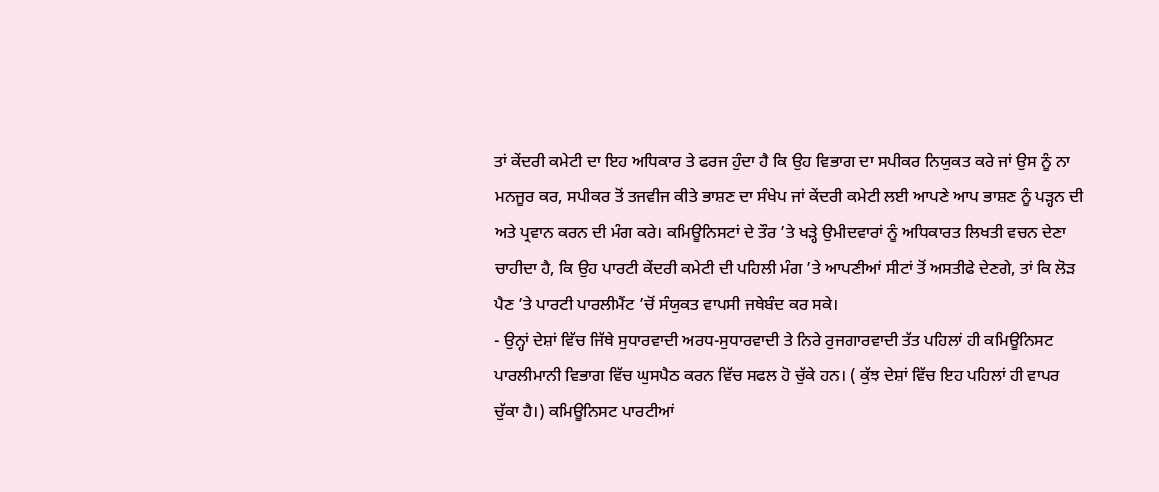ਤਾਂ ਕੇਂਦਰੀ ਕਮੇਟੀ ਦਾ ਇਹ ਅਧਿਕਾਰ ਤੇ ਫਰਜ ਹੁੰਦਾ ਹੈ ਕਿ ਉਹ ਵਿਭਾਗ ਦਾ ਸਪੀਕਰ ਨਿਯੁਕਤ ਕਰੇ ਜਾਂ ਉਸ ਨੂੰ ਨਾ ਮਨਜੂਰ ਕਰ, ਸਪੀਕਰ ਤੋਂ ਤਜਵੀਜ ਕੀਤੇ ਭਾਸ਼ਣ ਦਾ ਸੰਖੇਪ ਜਾਂ ਕੇਂਦਰੀ ਕਮੇਟੀ ਲਈ ਆਪਣੇ ਆਪ ਭਾਸ਼ਣ ਨੂੰ ਪੜ੍ਹਨ ਦੀ ਅਤੇ ਪ੍ਰਵਾਨ ਕਰਨ ਦੀ ਮੰਗ ਕਰੇ। ਕਮਿਊਨਿਸਟਾਂ ਦੇ ਤੌਰ ’ਤੇ ਖੜ੍ਹੇ ਉਮੀਦਵਾਰਾਂ ਨੂੰ ਅਧਿਕਾਰਤ ਲਿਖਤੀ ਵਚਨ ਦੇਣਾ ਚਾਹੀਦਾ ਹੈ, ਕਿ ਉਹ ਪਾਰਟੀ ਕੇਂਦਰੀ ਕਮੇਟੀ ਦੀ ਪਹਿਲੀ ਮੰਗ ’ਤੇ ਆਪਣੀਆਂ ਸੀਟਾਂ ਤੋਂ ਅਸਤੀਫੇ ਦੇਣਗੇ, ਤਾਂ ਕਿ ਲੋੜ ਪੈਣ ’ਤੇ ਪਾਰਟੀ ਪਾਰਲੀਮੈਂਟ ’ਚੋਂ ਸੰਯੁਕਤ ਵਾਪਸੀ ਜਥੇਬੰਦ ਕਰ ਸਕੇ।
- ਉਨ੍ਹਾਂ ਦੇਸ਼ਾਂ ਵਿੱਚ ਜਿੱਥੇ ਸੁਧਾਰਵਾਦੀ ਅਰਧ-ਸੁਧਾਰਵਾਦੀ ਤੇ ਨਿਰੇ ਰੁਜਗਾਰਵਾਦੀ ਤੱਤ ਪਹਿਲਾਂ ਹੀ ਕਮਿਊਨਿਸਟ ਪਾਰਲੀਮਾਨੀ ਵਿਭਾਗ ਵਿੱਚ ਘੁਸਪੈਠ ਕਰਨ ਵਿੱਚ ਸਫਲ ਹੋ ਚੁੱਕੇ ਹਨ। ( ਕੁੱਝ ਦੇਸ਼ਾਂ ਵਿੱਚ ਇਹ ਪਹਿਲਾਂ ਹੀ ਵਾਪਰ ਚੁੱਕਾ ਹੈ।) ਕਮਿਊਨਿਸਟ ਪਾਰਟੀਆਂ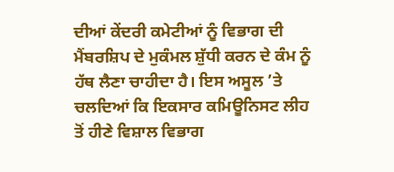ਦੀਆਂ ਕੇਂਦਰੀ ਕਮੇਟੀਆਂ ਨੂੰ ਵਿਭਾਗ ਦੀ ਮੈਂਬਰਸ਼ਿਪ ਦੇ ਮੁਕੰਮਲ ਸ਼ੁੱਧੀ ਕਰਨ ਦੇ ਕੰਮ ਨੂੰ ਹੱਥ ਲੈਣਾ ਚਾਹੀਦਾ ਹੈ। ਇਸ ਅਸੂਲ ’ਤੇ ਚਲਦਿਆਂ ਕਿ ਇਕਸਾਰ ਕਮਿਊਨਿਸਟ ਲੀਹ ਤੋਂ ਹੀਣੇ ਵਿਸ਼ਾਲ ਵਿਭਾਗ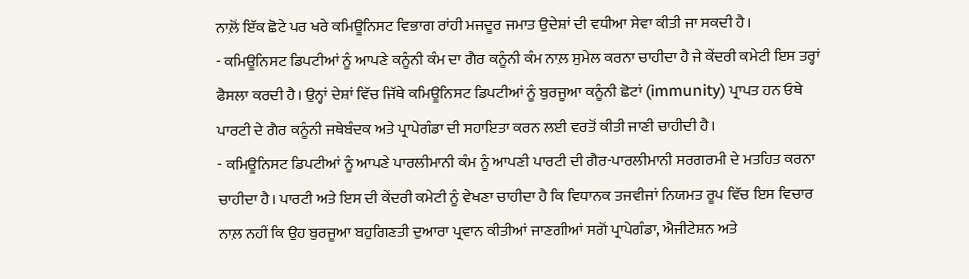ਨਾਲ਼ੋਂ ਇੱਕ ਛੋਟੇ ਪਰ ਖਰੇ ਕਮਿਊਨਿਸਟ ਵਿਭਾਗ ਰਾਂਹੀ ਮਜਦੂਰ ਜਮਾਤ ਉਦੇਸ਼ਾਂ ਦੀ ਵਧੀਆ ਸੇਵਾ ਕੀਤੀ ਜਾ ਸਕਦੀ ਹੈ।
- ਕਮਿਊਨਿਸਟ ਡਿਪਟੀਆਂ ਨੂੰ ਆਪਣੇ ਕਨੂੰਨੀ ਕੰਮ ਦਾ ਗੈਰ ਕਨੂੰਨੀ ਕੰਮ ਨਾਲ਼ ਸੁਮੇਲ ਕਰਨਾ ਚਾਹੀਦਾ ਹੈ ਜੇ ਕੇਂਦਰੀ ਕਮੇਟੀ ਇਸ ਤਰ੍ਹਾਂ ਫੈਸਲਾ ਕਰਦੀ ਹੈ। ਉਨ੍ਹਾਂ ਦੇਸ਼ਾਂ ਵਿੱਚ ਜਿੱਥੇ ਕਮਿਊਨਿਸਟ ਡਿਪਟੀਆਂ ਨੂੰ ਬੁਰਜੂਆ ਕਨੂੰਨੀ ਛੋਟਾਂ (immunity) ਪ੍ਰਾਪਤ ਹਨ ਓਥੇ ਪਾਰਟੀ ਦੇ ਗੈਰ ਕਨੂੰਨੀ ਜਥੇਬੰਦਕ ਅਤੇ ਪ੍ਰਾਪੇਗੰਡਾ ਦੀ ਸਹਾਇਤਾ ਕਰਨ ਲਈ ਵਰਤੋਂ ਕੀਤੀ ਜਾਣੀ ਚਾਹੀਦੀ ਹੈ।
- ਕਮਿਊਨਿਸਟ ਡਿਪਟੀਆਂ ਨੂੰ ਆਪਣੇ ਪਾਰਲੀਮਾਨੀ ਕੰਮ ਨੂੰ ਆਪਣੀ ਪਾਰਟੀ ਦੀ ਗੈਰ-ਪਾਰਲੀਮਾਨੀ ਸਰਗਰਮੀ ਦੇ ਮਤਹਿਤ ਕਰਨਾ ਚਾਹੀਦਾ ਹੈ। ਪਾਰਟੀ ਅਤੇ ਇਸ ਦੀ ਕੇਂਦਰੀ ਕਮੇਟੀ ਨੂੰ ਵੇਖਣਾ ਚਾਹੀਦਾ ਹੈ ਕਿ ਵਿਧਾਨਕ ਤਜਵੀਜਾਂ ਨਿਯਮਤ ਰੂਪ ਵਿੱਚ ਇਸ ਵਿਚਾਰ ਨਾਲ਼ ਨਹੀਂ ਕਿ ਉਹ ਬੁਰਜੂਆ ਬਹੁਗਿਣਤੀ ਦੁਆਰਾ ਪ੍ਰਵਾਨ ਕੀਤੀਆਂ ਜਾਣਗੀਆਂ ਸਗੋਂ ਪ੍ਰਾਪੇਗੰਡਾ, ਐਜੀਟੇਸ਼ਨ ਅਤੇ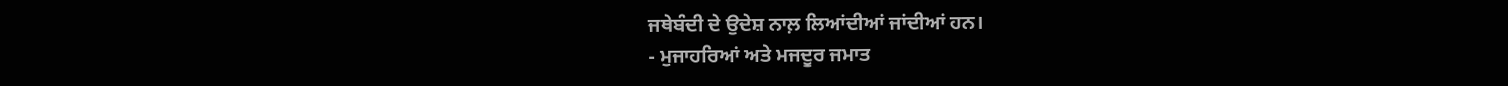ਜਥੇਬੰਦੀ ਦੇ ਉਦੇਸ਼ ਨਾਲ਼ ਲਿਆਂਦੀਆਂ ਜਾਂਦੀਆਂ ਹਨ।
- ਮੁਜਾਹਰਿਆਂ ਅਤੇ ਮਜਦੂਰ ਜਮਾਤ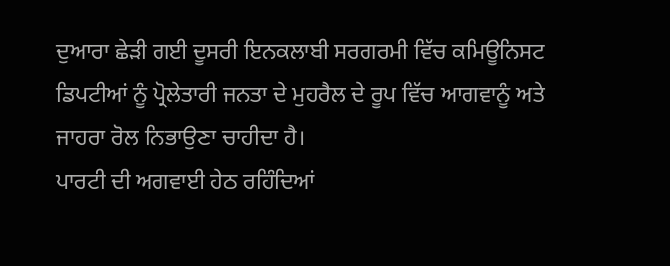ਦੁਆਰਾ ਛੇੜੀ ਗਈ ਦੂਸਰੀ ਇਨਕਲਾਬੀ ਸਰਗਰਮੀ ਵਿੱਚ ਕਮਿਊਨਿਸਟ ਡਿਪਟੀਆਂ ਨੂੰ ਪ੍ਰੋਲੇਤਾਰੀ ਜਨਤਾ ਦੇ ਮੁਹਰੈਲ ਦੇ ਰੂਪ ਵਿੱਚ ਆਗਵਾਨੂੰ ਅਤੇ ਜਾਹਰਾ ਰੋਲ ਨਿਭਾਉਣਾ ਚਾਹੀਦਾ ਹੈ।
ਪਾਰਟੀ ਦੀ ਅਗਵਾਈ ਹੇਠ ਰਹਿੰਦਿਆਂ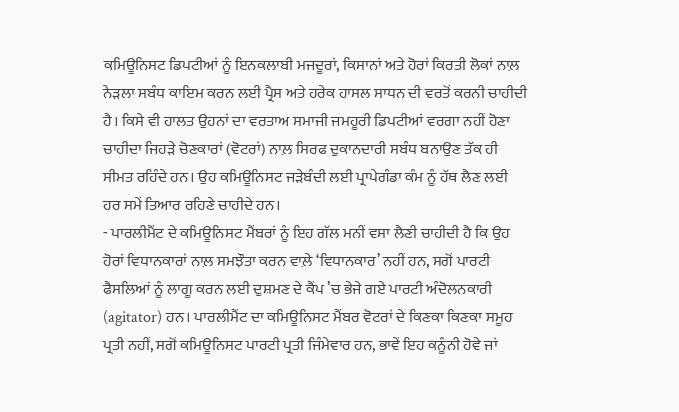ਕਮਿਊਨਿਸਟ ਡਿਪਟੀਆਂ ਨੂੰ ਇਨਕਲਾਬੀ ਮਜਦੂਰਾਂ, ਕਿਸਾਨਾਂ ਅਤੇ ਹੋਰਾਂ ਕਿਰਤੀ ਲੋਕਾਂ ਨਾਲ਼ ਨੇੜਲਾ ਸਬੰਧ ਕਾਇਮ ਕਰਨ ਲਈ ਪ੍ਰੈਸ ਅਤੇ ਹਰੇਕ ਹਾਸਲ ਸਾਧਨ ਦੀ ਵਰਤੋਂ ਕਰਨੀ ਚਾਹੀਦੀ ਹੈ। ਕਿਸੇ ਵੀ ਹਾਲਤ ਉਹਨਾਂ ਦਾ ਵਰਤਾਅ ਸਮਾਜੀ ਜਮਹੂਰੀ ਡਿਪਟੀਆਂ ਵਰਗਾ ਨਹੀਂ ਹੋਣਾ ਚਾਹੀਦਾ ਜਿਹੜੇ ਚੋਣਕਾਰਾਂ (ਵੋਟਰਾਂ) ਨਾਲ਼ ਸਿਰਫ ਦੁਕਾਨਦਾਰੀ ਸਬੰਧ ਬਨਾਉਣ ਤੱਕ ਹੀ ਸੀਮਤ ਰਹਿੰਦੇ ਹਨ। ਉਹ ਕਮਿਊਨਿਸਟ ਜੜੇਬੰਦੀ ਲਈ ਪ੍ਰਾਪੇਗੰਡਾ ਕੰਮ ਨੂੰ ਹੱਥ ਲੈਣ ਲਈ ਹਰ ਸਮੇਂ ਤਿਆਰ ਰਹਿਣੇ ਚਾਹੀਦੇ ਹਨ।
- ਪਾਰਲੀਮੈਂਟ ਦੇ ਕਮਿਊਨਿਸਟ ਮੈਂਬਰਾਂ ਨੂੰ ਇਹ ਗੱਲ ਮਨੀਂ ਵਸਾ ਲੈਣੀ ਚਾਹੀਦੀ ਹੈ ਕਿ ਉਹ ਹੋਰਾਂ ਵਿਧਾਨਕਾਰਾਂ ਨਾਲ਼ ਸਮਝੌਤਾ ਕਰਨ ਵਾਲ਼ੇ ‘ਵਿਧਾਨਕਾਰ’ ਨਹੀਂ ਹਨ, ਸਗੋਂ ਪਾਰਟੀ ਫੈਸਲਿਆਂ ਨੂੰ ਲਾਗੂ ਕਰਨ ਲਈ ਦੁਸ਼ਮਣ ਦੇ ਕੈਂਪ ’ਚ ਭੇਜੇ ਗਏ ਪਾਰਟੀ ਅੰਦੋਲਨਕਾਰੀ (agitator) ਹਨ। ਪਾਰਲੀਮੈਂਟ ਦਾ ਕਮਿਊਨਿਸਟ ਮੈਂਬਰ ਵੋਟਰਾਂ ਦੇ ਕਿਣਕਾ ਕਿਣਕਾ ਸਮੂਹ ਪ੍ਰਤੀ ਨਹੀਂ, ਸਗੋਂ ਕਮਿਊਨਿਸਟ ਪਾਰਟੀ ਪ੍ਰਤੀ ਜਿੰਮੇਵਾਰ ਹਨ, ਭਾਵੇਂ ਇਹ ਕਨੂੰਨੀ ਹੋਵੇ ਜਾਂ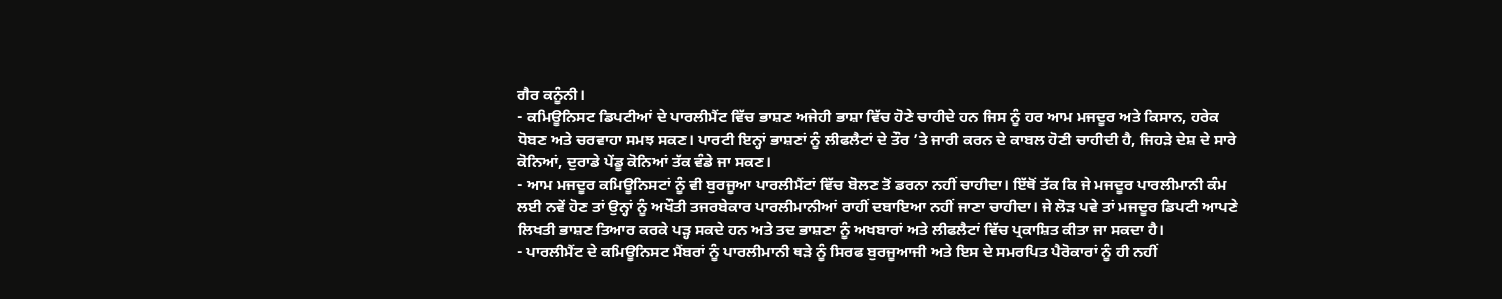ਗੈਰ ਕਨੂੰਨੀ।
- ਕਮਿਊਨਿਸਟ ਡਿਪਟੀਆਂ ਦੇ ਪਾਰਲੀਮੈਂਟ ਵਿੱਚ ਭਾਸ਼ਣ ਅਜੇਹੀ ਭਾਸ਼ਾ ਵਿੱਚ ਹੋਣੇ ਚਾਹੀਦੇ ਹਨ ਜਿਸ ਨੂੰ ਹਰ ਆਮ ਮਜਦੂਰ ਅਤੇ ਕਿਸਾਨ, ਹਰੇਕ ਧੋਬਣ ਅਤੇ ਚਰਵਾਹਾ ਸਮਝ ਸਕਣ। ਪਾਰਟੀ ਇਨ੍ਹਾਂ ਭਾਸ਼ਣਾਂ ਨੂੰ ਲੀਫਲੈਟਾਂ ਦੇ ਤੌਰ ’ਤੇ ਜਾਰੀ ਕਰਨ ਦੇ ਕਾਬਲ ਹੋਣੀ ਚਾਹੀਦੀ ਹੈ, ਜਿਹੜੇ ਦੇਸ਼ ਦੇ ਸਾਰੇ ਕੋਨਿਆਂ, ਦੁਰਾਡੇ ਪੇਂਡੂ ਕੋਨਿਆਂ ਤੱਕ ਵੰਡੇ ਜਾ ਸਕਣ।
- ਆਮ ਮਜਦੂਰ ਕਮਿਊਨਿਸਟਾਂ ਨੂੰ ਵੀ ਬੁਰਜੂਆ ਪਾਰਲੀਮੈਂਟਾਂ ਵਿੱਚ ਬੋਲਣ ਤੋਂ ਡਰਨਾ ਨਹੀਂ ਚਾਹੀਦਾ। ਇੱਥੋਂ ਤੱਕ ਕਿ ਜੇ ਮਜਦੂਰ ਪਾਰਲੀਮਾਨੀ ਕੰਮ ਲਈ ਨਵੇਂ ਹੋਣ ਤਾਂ ਉਨ੍ਹਾਂ ਨੂੰ ਅਖੌਤੀ ਤਜਰਬੇਕਾਰ ਪਾਰਲੀਮਾਨੀਆਂ ਰਾਹੀਂ ਦਬਾਇਆ ਨਹੀਂ ਜਾਣਾ ਚਾਹੀਦਾ। ਜੇ ਲੋੜ ਪਵੇ ਤਾਂ ਮਜਦੂਰ ਡਿਪਟੀ ਆਪਣੇ ਲਿਖਤੀ ਭਾਸ਼ਣ ਤਿਆਰ ਕਰਕੇ ਪੜ੍ਹ ਸਕਦੇ ਹਨ ਅਤੇ ਤਦ ਭਾਸ਼ਣਾ ਨੂੰ ਅਖਬਾਰਾਂ ਅਤੇ ਲੀਫਲੈਟਾਂ ਵਿੱਚ ਪ੍ਰਕਾਸ਼ਿਤ ਕੀਤਾ ਜਾ ਸਕਦਾ ਹੈ।
- ਪਾਰਲੀਮੈਂਟ ਦੇ ਕਮਿਊਨਿਸਟ ਮੈਂਬਰਾਂ ਨੂੰ ਪਾਰਲੀਮਾਨੀ ਥੜੇ ਨੂੰ ਸਿਰਫ ਬੁਰਜੂਆਜੀ ਅਤੇ ਇਸ ਦੇ ਸਮਰਪਿਤ ਪੈਰੋਕਾਰਾਂ ਨੂੰ ਹੀ ਨਹੀਂ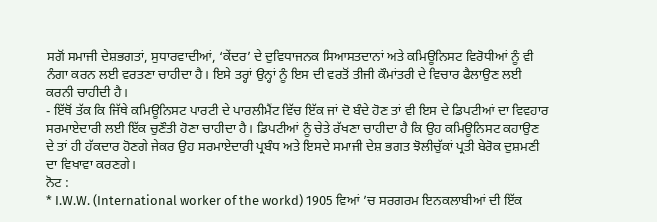ਸਗੋਂ ਸਮਾਜੀ ਦੇਸ਼ਭਗਤਾਂ, ਸੁਧਾਰਵਾਦੀਆਂ, ‘ਕੇਂਦਰ’ ਦੇ ਦੁਵਿਧਾਜਨਕ ਸਿਆਸਤਦਾਨਾਂ ਅਤੇ ਕਮਿਊਨਿਸਟ ਵਿਰੋਧੀਆਂ ਨੂੰ ਵੀ ਨੰਗਾ ਕਰਨ ਲਈ ਵਰਤਣਾ ਚਾਹੀਦਾ ਹੈ। ਇਸੇ ਤਰ੍ਹਾਂ ਉਨ੍ਹਾਂ ਨੂੰ ਇਸ ਦੀ ਵਰਤੋਂ ਤੀਜੀ ਕੌਮਾਂਤਰੀ ਦੇ ਵਿਚਾਰ ਫੈਲਾਉਣ ਲਈ ਕਰਨੀ ਚਾਹੀਦੀ ਹੈ।
- ਇੱਥੋਂ ਤੱਕ ਕਿ ਜਿੱਥੇ ਕਮਿਊਨਿਸਟ ਪਾਰਟੀ ਦੇ ਪਾਰਲੀਮੈਂਟ ਵਿੱਚ ਇੱਕ ਜਾਂ ਦੋ ਬੰਦੇ ਹੋਣ ਤਾਂ ਵੀ ਇਸ ਦੇ ਡਿਪਟੀਆਂ ਦਾ ਵਿਵਹਾਰ ਸਰਮਾਏਦਾਰੀ ਲਈ ਇੱਕ ਚੁਣੌਤੀ ਹੋਣਾ ਚਾਹੀਦਾ ਹੈ। ਡਿਪਟੀਆਂ ਨੂੰ ਚੇਤੇ ਰੱਖਣਾ ਚਾਹੀਦਾ ਹੈ ਕਿ ਉਹ ਕਮਿਊਨਿਸਟ ਕਹਾਉਣ ਦੇ ਤਾਂ ਹੀ ਹੱਕਦਾਰ ਹੋਣਗੇ ਜੇਕਰ ਉਹ ਸਰਮਾਏਦਾਰੀ ਪ੍ਰਬੰਧ ਅਤੇ ਇਸਦੇ ਸਮਾਜੀ ਦੇਸ਼ ਭਗਤ ਝੋਲੀਚੁੱਕਾਂ ਪ੍ਰਤੀ ਬੇਰੋਕ ਦੁਸ਼ਮਣੀ ਦਾ ਵਿਖਾਵਾ ਕਰਣਗੇ।
ਨੋਟ :
* I.W.W. (International worker of the workd) 1905 ਵਿਆਂ ’ਚ ਸਰਗਰਮ ਇਨਕਲਾਬੀਆਂ ਦੀ ਇੱਕ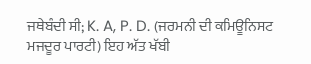ਜਥੇਬੰਦੀ ਸੀ; K. A, P. D. (ਜਰਮਨੀ ਦੀ ਕਮਿਊਨਿਸਟ ਮਜਦੂਰ ਪਾਰਟੀ) ਇਹ ਅੱਤ ਖੱਬੀ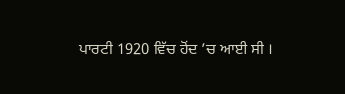ਪਾਰਟੀ 1920 ਵਿੱਚ ਹੋਂਦ ’ਚ ਆਈ ਸੀ ।